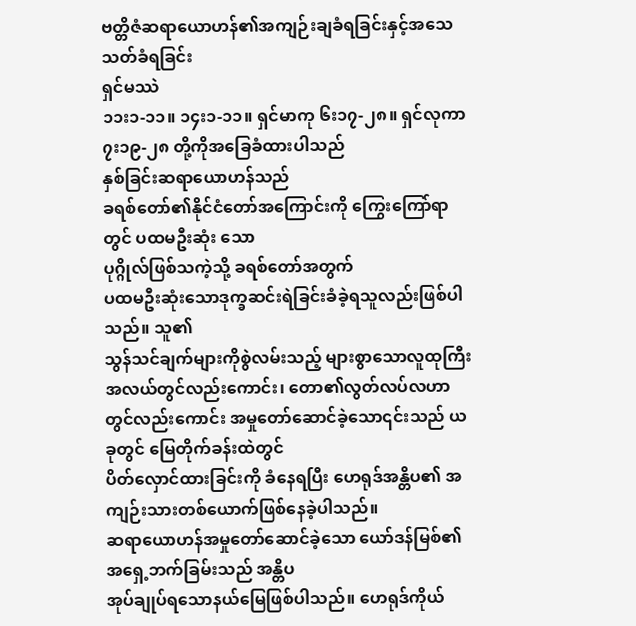ဗတ္တိဇံဆရာယောဟန်၏အကျဉ်းချခံရခြင်းနှင့်အသေသတ်ခံရခြင်း
ရှင်မဿဲ
၁၁း၁-၁၁။ ၁၄း၁-၁၁။ ရှင်မာကု ၆း၁၇-၂၈။ ရှင်လုကာ ၇း၁၉-၂၈ တို့ကိုအခြေခံထားပါသည်
နှစ်ခြင်းဆရာယောဟန်သည်
ခရစ်တော်၏နိုင်ငံတော်အကြောင်းကို ကြွေးကြော်ရာတွင် ပထမဦးဆုံး သော
ပုဂ္ဂိုလ်ဖြစ်သကဲ့သို့ ခရစ်တော်အတွက်
ပထမဦးဆုံးသောဒုက္ခဆင်းရဲခြင်းခံခဲ့ရသူလည်းဖြစ်ပါသည်။ သူ၏
သွန်သင်ချက်များကိုစွဲလမ်းသည့် များစွာသောလူထုကြီးအလယ်တွင်လည်းကောင်း၊ တော၏လွတ်လပ်လဟာ
တွင်လည်းကောင်း အမှုတော်ဆောင်ခဲ့သော၎င်းသည် ယခုတွင် မြေတိုက်ခန်းထဲတွင်
ပိတ်လှောင်ထားခြင်းကို ခံနေရပြီး ဟေရုဒ်အန္တိပ၏ အကျဉ်းသားတစ်ယောက်ဖြစ်နေခဲ့ပါသည်။
ဆရာယောဟန်အမှုတော်ဆောင်ခဲ့သော ယော်ဒန်မြစ်၏ အရှေ့ဘက်ခြမ်းသည် အန္တိပ
အုပ်ချုပ်ရသောနယ်မြေဖြစ်ပါသည်။ ဟေရုဒ်ကိုယ်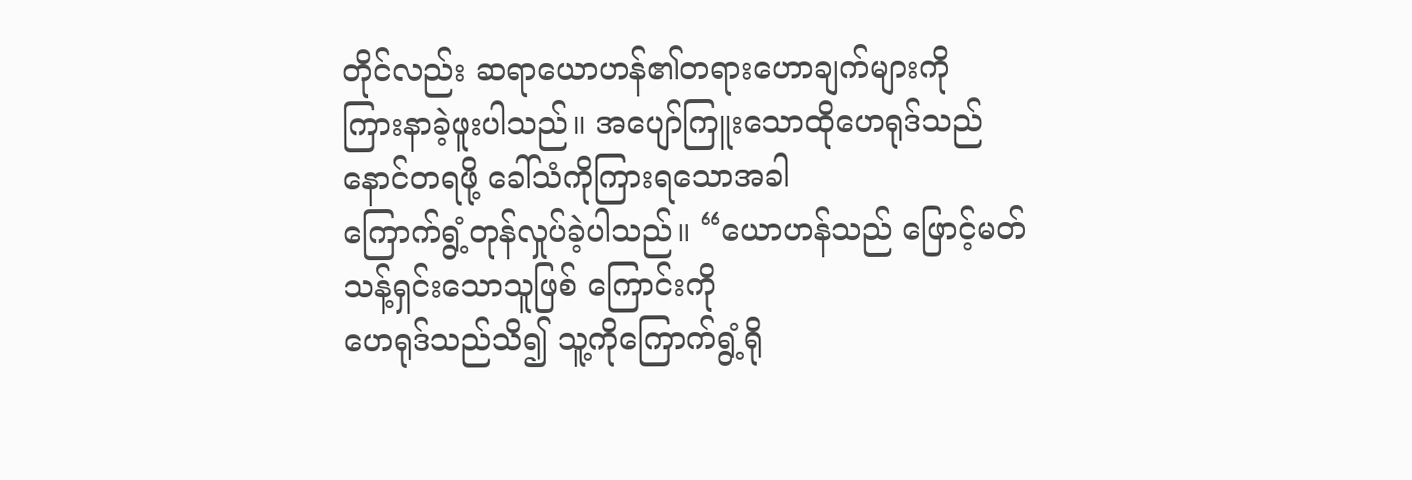တိုင်လည်း ဆရာယောဟန်၏တရားဟောချက်များကို
ကြားနာခဲ့ဖူးပါသည်။ အပျော်ကြူးသောထိုဟေရုဒ်သည် နောင်တရဖို့ ခေါ်သံကိုကြားရသောအခါ
ကြောက်ရွံ့တုန်လှုပ်ခဲ့ပါသည်။ “ယောဟန်သည် ဖြောင့်မတ်သန့်ရှင်းသောသူဖြစ် ကြောင်းကို
ဟေရုဒ်သည်သိ၍ သူ့ကိုကြောက်ရွံ့ရို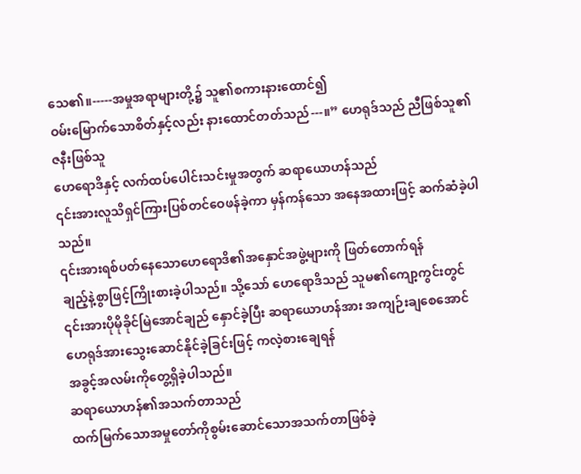သေ၏။-----အမှုအရာများတို့၌ သူ၏စကားနားထောင်၍
ဝမ်းမြောက်သောစိတ်နှင့်လည်း နားထောင်တတ်သည်---။” ဟေရုဒ်သည် ညီဖြစ်သူ၏ဇနီးဖြစ်သူ
ဟေရောဒိနှင့် လက်ထပ်ပေါင်းသင်းမှုအတွက် ဆရာယောဟန်သည်
၎င်းအားလူသိရှင်ကြားပြစ်တင်ဝေဖန်ခဲ့ကာ မှန်ကန်သော အနေအထားဖြင့် ဆက်ဆံခဲ့ပါသည်။
၎င်းအားရစ်ပတ်နေသောဟေရောဒိ၏အနှောင်အဖွဲ့များကို ဖြတ်တောက်ရန်
ချည့်နဲ့စွာဖြင့်ကြိုးစားခဲ့ပါသည်။ သို့သော် ဟေရောဒိသည် သူမ၏ကျော့ကွင်းတွင်
၎င်းအားပိုမိုခိုင်မြဲအောင်ချည် နှောင်ခဲ့ပြီး ဆရာယောဟန်အား အကျဉ်းချစေအောင်
ဟေရုဒ်အားသွေးဆောင်နိုင်ခဲ့ခြင်းဖြင့် ကလဲ့စားချေရန်
အခွင့်အလမ်းကိုတွေ့ရှိခဲ့ပါသည်။
ဆရာယောဟန်၏အသက်တာသည်
ထက်မြက်သောအမှုတော်ကိုစွမ်းဆောင်သောအသက်တာဖြစ်ခဲ့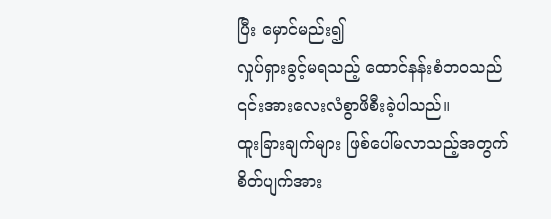ပြီး မှောင်မည်း၍
လှုပ်ရှားခွင့်မရသည့် ထောင်နန်းစံဘဝသည် ၎င်းအားလေးလံစွာဖိစီးခဲ့ပါသည်။
ထူးခြားချက်များ ဖြစ်ပေါ်မလာသည့်အတွက် စိတ်ပျက်အား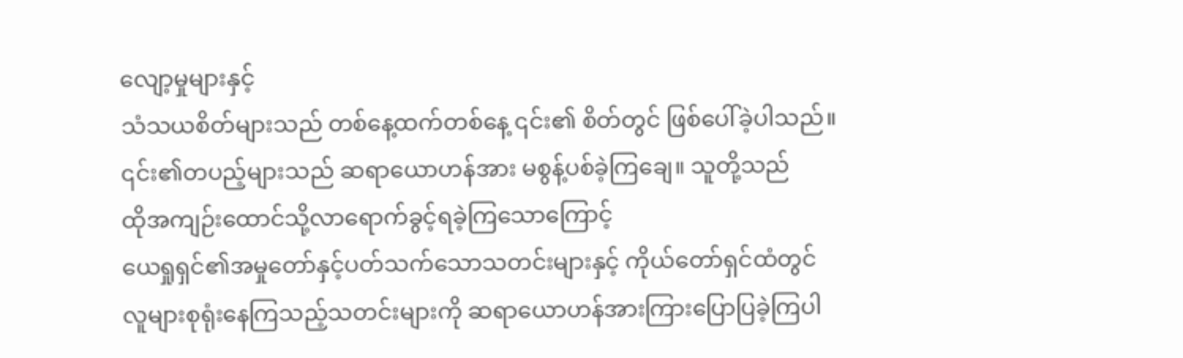လျော့မှုများနှင့်
သံသယစိတ်များသည် တစ်နေ့ထက်တစ်နေ့ ၎င်း၏ စိတ်တွင် ဖြစ်ပေါ်ခဲ့ပါသည်။
၎င်း၏တပည့်များသည် ဆရာယောဟန်အား မစွန့်ပစ်ခဲ့ကြချေ။ သူတို့သည်
ထိုအကျဉ်းထောင်သို့လာရောက်ခွင့်ရခဲ့ကြသောကြောင့်
ယေရှုရှင်၏အမှုတော်နှင့်ပတ်သက်သောသတင်းများနှင့် ကိုယ်တော်ရှင်ထံတွင်
လူများစုရုံးနေကြသည့်သတင်းများကို ဆရာယောဟန်အားကြားပြောပြခဲ့ကြပါ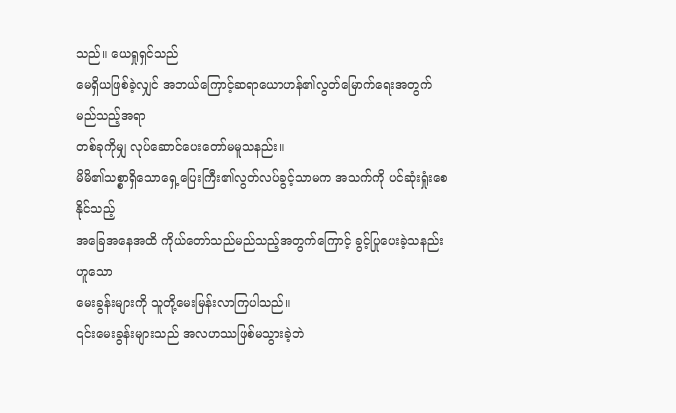သည်။ ယေရှုရှင်သည်
မေရှိယဖြစ်ခဲ့လျှင် အဘယ်ကြောင့်ဆရာယောဟန်၏လွတ်မြောက်ရေးအတွက် မည်သည့်အရာ
တစ်ခုကိုမျှ လုပ်ဆောင်ပေးတော်မမူသနည်း။
မိမိ၏သစ္စာရှိသောရှေ့ပြေးကြီး၏လွတ်လပ်ခွင့်သာမက အသက်ကို ပင်ဆုံးရှုံးစေနိုင်သည့်
အခြေအနေအထိ ကိုယ်တော်သည်မည်သည့်အတွက်ကြောင့် ခွင့်ပြုပေးခဲ့သနည်းဟူသော
မေးခွန်းများကို သူတို့မေးမြန်းလာကြပါသည်။
၎င်းမေးခွန်းများသည် အလဟဿဖြစ်မသွားခဲ့ဘဲ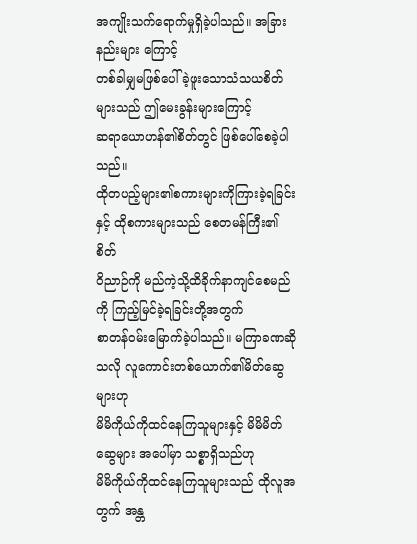အကျိုးသက်ရောက်မှုရှိခဲ့ပါသည်။ အခြားနည်းများ ကြောင့်
တစ်ခါမျှမဖြစ်ပေါ်ခဲ့ဖူးသောသံသယစိတ်များသည် ဤမေးခွန်းများကြောင့်
ဆရာယောဟန်၏စိတ်တွင် ဖြစ်ပေါ်စေခဲ့ပါသည်။
ထိုတပည့်များ၏စကားများကိုကြားခဲ့ရခြင်းနှင့် ထိုစကားများသည် စေတမန်ကြီး၏ စိတ်
ဝိညာဉ်ကို မည်ကဲ့သို့ထိခိုက်နာကျင်စေမည်ကို ကြည့်မြင်ခဲ့ရခြင်းတို့အတွက်
စာတန်ဝမ်းမြောက်ခဲ့ပါသည်။ မကြာခဏဆိုသလို လူကောင်းတစ်ယောက်၏မိတ်ဆွေများဟု
မိမိကိုယ်ကိုထင်နေကြသူများနှင့် မိမိမိတ်ဆွေများ အပေါ်မှာ သစ္စာရှိသည်ဟု
မိမိကိုယ်ကိုထင်နေကြသူများသည် ထိုလူအတွက် အန္တ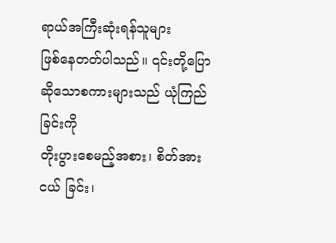ရာယ်အကြီးဆုံးရန်သူများ
ဖြစ်နေတတ်ပါသည်။ ၎င်းတို့ပြောဆိုသောစကားများသည် ယုံကြည်ခြင်းကို
တိုးပွားစေမည့်အစား၊ စိတ်အားငယ် ခြင်း၊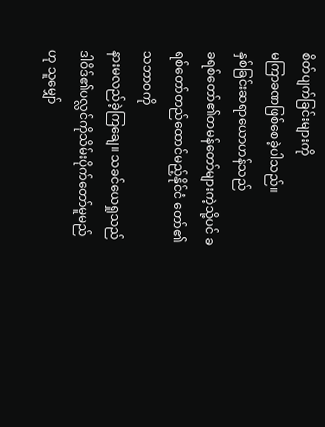စိတ်ပျက်ခြင်းများကို
မကြာခဏဖြစ်စေခဲ့ပါသည်။
နှစ်ခြင်းဆရာယောဟန်သည်
ခရစ်တော်၏တမန်တော်များကဲ့သို့ပင် ခရစ်တော်တည်ထောင်မည့်နိုင်ငံ တော်၏သဘာဝကို
နားမလည်ခဲ့ကြချေ။ သခင်ယေရှုသည် ဒါဝိဒ်၏ပလ္လင်ကိုသိမ်းပိုက်တော်မူမည်ဟု သူမျှော်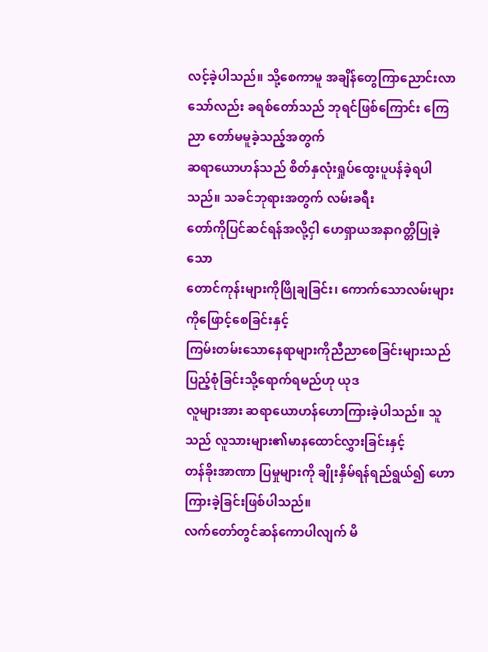လင့်ခဲ့ပါသည်။ သို့စေကာမူ အချိန်တွေကြာညောင်းလာသော်လည်း ခရစ်တော်သည် ဘုရင်ဖြစ်ကြောင်း ကြေညာ တော်မမူခဲ့သည့်အတွက်
ဆရာယောဟန်သည် စိတ်နှလုံးရှုပ်ထွေးပူပန်ခဲ့ရပါသည်။ သခင်ဘုရားအတွက် လမ်းခရီး
တော်ကိုပြင်ဆင်ရန်အလို့ငှါ ဟေရှာယအနာဂတ္တိပြုခဲ့သော
တောင်ကုန်းများကိုဖြိုချခြင်း၊ ကောက်သောလမ်းများ ကိုဖြောင့်စေခြင်းနှင့်
ကြမ်းတမ်းသောနေရာများကိုညီညာစေခြင်းများသည် ပြည့်စုံခြင်းသို့ရောက်ရမည်ဟု ယုဒ
လူများအား ဆရာယောဟန်ဟောကြားခဲ့ပါသည်။ သူသည် လူသားများ၏မာနထောင်လွှားခြင်းနှင့်
တန်ခိုးအာဏာ ပြမှုများကို ချိုးနှိမ်ရန်ရည်ရွယ်၍ ဟောကြားခဲ့ခြင်းဖြစ်ပါသည်။
လက်တော်တွင်ဆန်ကောပါလျက် မိ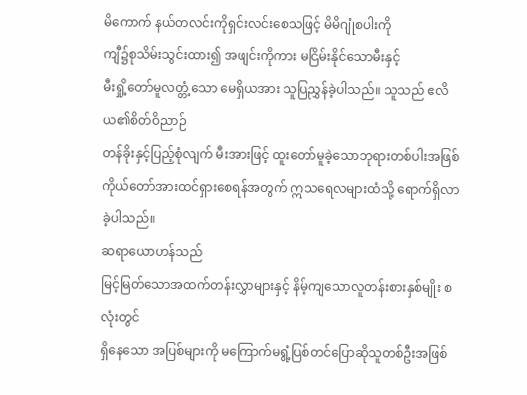မိကောက် နယ်တလင်းကိုရှင်းလင်းစေသဖြင့် မိမိဂျုံစပါးကို
ကျီ၌စုသိမ်းသွင်းထား၍ အဖျင်းကိုကား မငြိမ်းနိုင်သောမီးနှင့်
မီးရှို့တော်မူလတ္တံ့သော မေရှိယအား သူပြညွှန်ခဲ့ပါသည်။ သူသည် ဧလိယ၏စိတ်ဝိညာဉ်
တန်ခိုးနှင့်ပြည့်စုံလျက် မီးအားဖြင့် ထူးတော်မူခဲ့သောဘုရားတစ်ပါးအဖြစ်
ကိုယ်တော်အားထင်ရှားစေရန်အတွက် ဣသရေလများထံသို့ ရောက်ရှိလာခဲ့ပါသည်။
ဆရာယောဟန်သည်
မြင့်မြတ်သောအထက်တန်းလွှာများနှင့် နိမ့်ကျသောလူတန်းစားနှစ်မျိုး စလုံးတွင်
ရှိနေသော အပြစ်များကို မကြောက်မရွံ့ပြစ်တင်ပြောဆိုသူတစ်ဦးအဖြစ်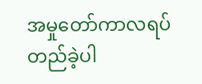အမှုတော်ကာလရပ်တည်ခဲ့ပါ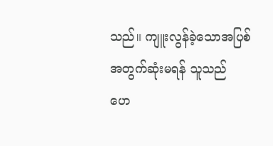သည်။ ကျူးလွန်ခဲ့သောအပြစ်အတွက်ဆုံးမရန် သူသည်
ဟေ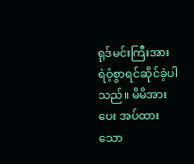ရုဒ်မင်းကြီးအား ရဲဝံ့စွာရင်ဆိုင်ခဲ့ပါသည်။ မိမိအားပေး အပ်ထားသော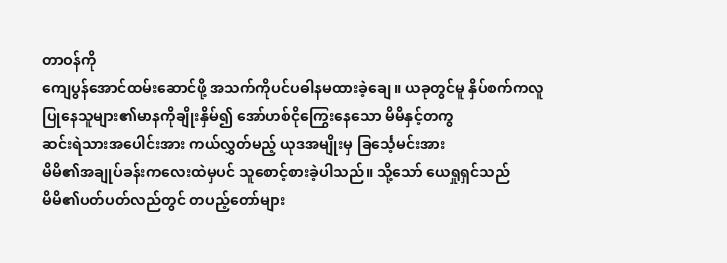တာဝန်ကို
ကျေပွန်အောင်ထမ်းဆောင်ဖို့ အသက်ကိုပင်ပဓါနမထားခဲ့ချေ။ ယခုတွင်မူ နှိပ်စက်ကလူ
ပြုနေသူများ၏မာနကိုချိုးနှိမ်၍ အော်ဟစ်ငိုကြွေးနေသော မိမိနှင့်တကွ
ဆင်းရဲသားအပေါင်းအား ကယ်လွှတ်မည့် ယုဒအမျိုးမှ ခြင်္သေ့မင်းအား
မိမိ၏အချုပ်ခန်းကလေးထဲမှပင် သူစောင့်စားခဲ့ပါသည်။ သို့သော် ယေရှုရှင်သည်
မိမိ၏ပတ်ပတ်လည်တွင် တပည့်တော်များ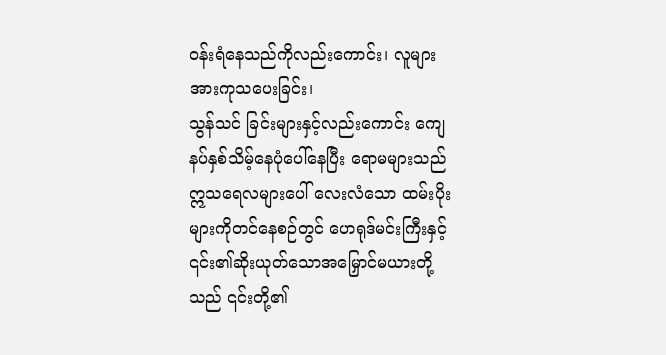ဝန်းရံနေသည်ကိုလည်းကောင်း၊ လူများအားကုသပေးခြင်း၊
သွန်သင် ခြင်းများနှင့်လည်းကောင်း ကျေနပ်နှစ်သိမ့်နေပုံပေါ်နေပြီး ရောမများသည်
ဣသရေလများပေါ် လေးလံသော ထမ်းပိုးများကိုတင်နေစဉ်တွင် ဟေရုဒ်မင်းကြီးနှင့်
၎င်း၏ဆိုးယုတ်သောအမြှောင်မယားတို့သည် ၎င်းတို့၏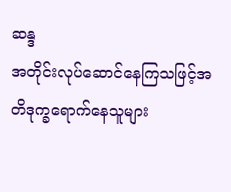ဆန္ဒ
အတိုင်းလုပ်ဆောင်နေကြသဖြင့်အတိဒုက္ခရောက်နေသူများ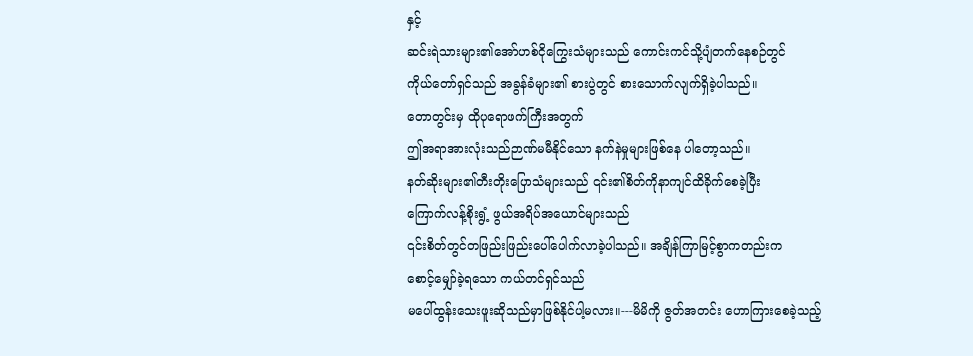နှင့်
ဆင်းရဲသားများ၏အော်ဟစ်ငိုကြွေးသံများသည် ကောင်းကင်သို့ပျံတက်နေစဉ်တွင်
ကိုယ်တော်ရှင်သည် အခွန်ခံများ၏ စားပွဲတွင် စားသောက်လျက်ရှိခဲ့ပါသည်။
တောတွင်းမှ ထိုပုရောဖက်ကြီးအတွက်
ဤအရာအားလုံးသည်ဉာဏ်မမီနိုင်သော နက်နဲမှုများဖြစ်နေ ပါတော့သည်။
နတ်ဆိုးများ၏တီးတိုးပြောသံများသည် ၎င်း၏စိတ်ကိုနာကျင်ထိခိုက်စေခဲ့ပြီး
ကြောက်လန့်စိုးရွံ့ ဖွယ်အရိပ်အယောင်များသည်
၎င်းစိတ်တွင်တဖြည်းဖြည်းပေါ်ပေါက်လာခဲ့ပါသည်။ အချိန်ကြာမြင့်စွာကတည်းက
စောင့်မျှော်ခဲ့ရသော ကယ်တင်ရှင်သည်
မပေါ်ထွန်းသေးဖူးဆိုသည်မှာဖြစ်နိုင်ပါ့မလား။---မိမိကို ဇွတ်အတင်း ဟောကြားစေခဲ့သည့်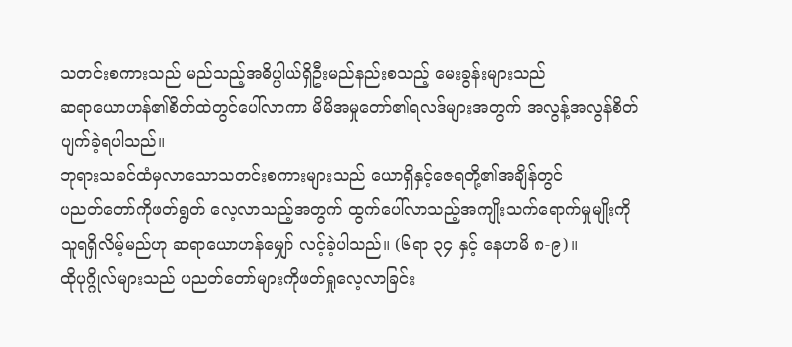သတင်းစကားသည် မည်သည့်အဓိပ္ပါယ်ရှိဦးမည်နည်းစသည့် မေးခွန်းများသည်
ဆရာယောဟန်၏စိတ်ထဲတွင်ပေါ်လာကာ မိမိအမှုတော်၏ရလဒ်များအတွက် အလွန့်အလွန်စိတ်ပျက်ခဲ့ရပါသည်။
ဘုရားသခင်ထံမှလာသောသတင်းစကားများသည် ယောရှိနှင့်ဇေရတို့၏အချိန်တွင်
ပညတ်တော်ကိုဖတ်ရွတ် လေ့လာသည့်အတွက် ထွက်ပေါ်လာသည့်အကျိုးသက်ရောက်မှုမျိုးကို
သူရရှိလိမ့်မည်ဟု ဆရာယောဟန်မျှော် လင့်ခဲ့ပါသည်။ (၆ရာ ၃၄ နှင့် နေဟမိ ၈-၉)။
ထိုပုဂ္ဂိုလ်များသည် ပညတ်တော်များကိုဖတ်ရှုလေ့လာခြင်း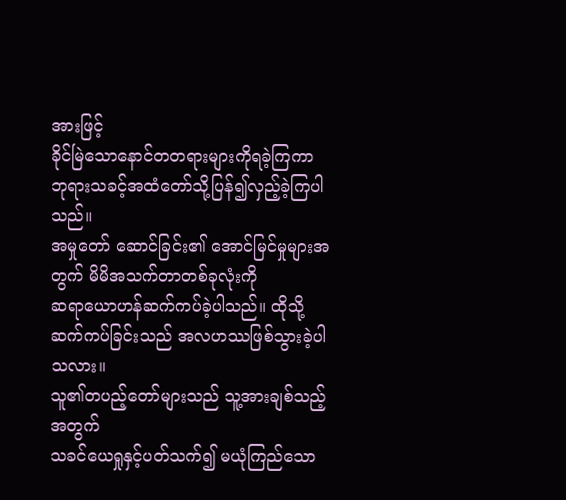အားဖြင့်
ခိုင်မြဲသောနောင်တတရားများကိုရခဲ့ကြကာ ဘုရားသခင့်အထံတော်သို့ပြန်၍လှည့်ခဲ့ကြပါသည်။
အမှုတော် ဆောင်ခြင်း၏ အောင်မြင်မှုများအတွက် မိမိအသက်တာတစ်ခုလုံးကို
ဆရာယောဟန်ဆက်ကပ်ခဲ့ပါသည်။ ထိုသို့ ဆက်ကပ်ခြင်းသည် အလဟဿဖြစ်သွားခဲ့ပါသလား။
သူ၏တပည့်တော်များသည် သူ့အားချစ်သည့်အတွက်
သခင်ယေရှုနှင့်ပတ်သက်၍ မယုံကြည်သော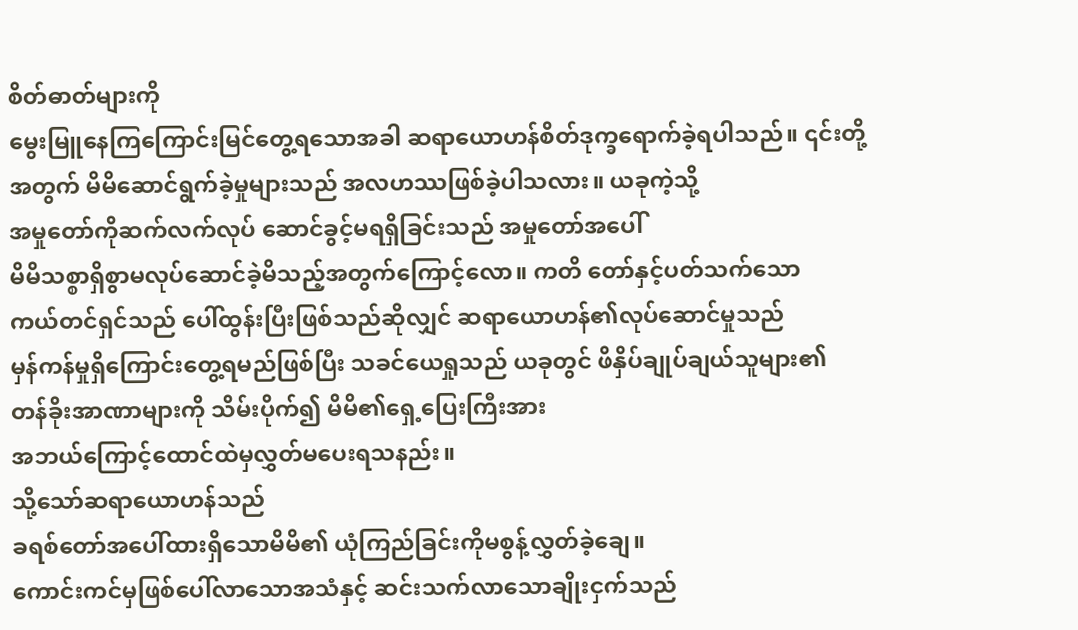စိတ်ဓာတ်များကို
မွေးမြူနေကြကြောင်းမြင်တွေ့ရသောအခါ ဆရာယောဟန်စိတ်ဒုက္ခရောက်ခဲ့ရပါသည်။ ၎င်းတို့
အတွက် မိမိဆောင်ရွက်ခဲ့မှုများသည် အလဟဿဖြစ်ခဲ့ပါသလား။ ယခုကဲ့သို့
အမှုတော်ကိုဆက်လက်လုပ် ဆောင်ခွင့်မရရှိခြင်းသည် အမှုတော်အပေါ်
မိမိသစ္စာရှိစွာမလုပ်ဆောင်ခဲ့မိသည့်အတွက်ကြောင့်လော။ ကတိ တော်နှင့်ပတ်သက်သော
ကယ်တင်ရှင်သည် ပေါ်ထွန်းပြီးဖြစ်သည်ဆိုလျှင် ဆရာယောဟန်၏လုပ်ဆောင်မှုသည်
မှန်ကန်မှုရှိကြောင်းတွေ့ရမည်ဖြစ်ပြီး သခင်ယေရှုသည် ယခုတွင် ဖိနှိပ်ချုပ်ချယ်သူများ၏
တန်ခိုးအာဏာများကို သိမ်းပိုက်၍ မိမိ၏ရှေ့ပြေးကြီးအား
အဘယ်ကြောင့်ထောင်ထဲမှလွှတ်မပေးရသနည်း။
သို့သော်ဆရာယောဟန်သည်
ခရစ်တော်အပေါ်ထားရှိသောမိမိ၏ ယုံကြည်ခြင်းကိုမစွန့်လွှတ်ခဲ့ချေ။
ကောင်းကင်မှဖြစ်ပေါ်လာသောအသံနှင့် ဆင်းသက်လာသောချိုးငှက်သည်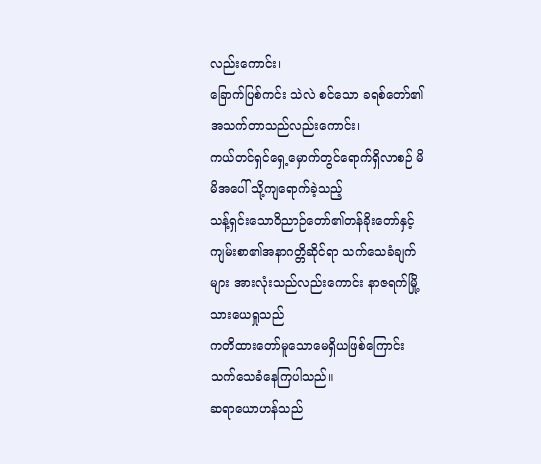လည်းကောင်း၊
ခြောက်ပြစ်ကင်း သဲလဲ စင်သော ခရစ်တော်၏အသက်တာသည်လည်းကောင်း၊
ကယ်တင်ရှင်ရှေ့မှောက်တွင်ရောက်ရှိလာစဉ် မိမိအပေါ် သို့ကျရောက်ခဲ့သည့်
သန့်ရှင်းသောဝိညာဉ်တော်၏တန်ခိုးတော်နှင့် ကျမ်းစာ၏အနာဂတ္တိဆိုင်ရာ သက်သေခံချက်
များ အားလုံးသည်လည်းကောင်း နာဇရက်မြို့သားယေရှုသည်
ကတိထားတော်မူသောမေရှိယဖြစ်ကြောင်း သက်သေခံနေကြပါသည်။
ဆရာယောဟန်သည်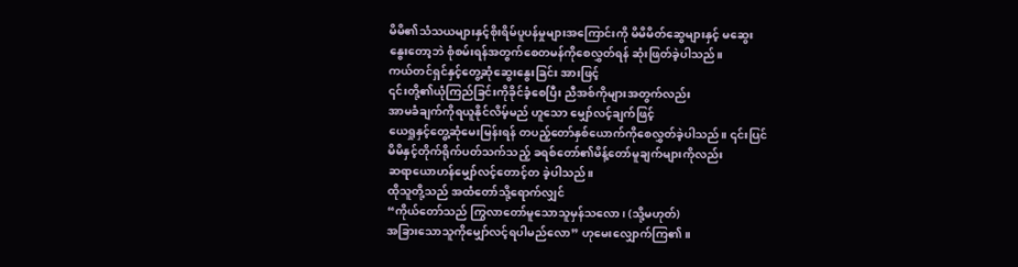မိမိ၏သံသယများနှင့်စိုးရိမ်ပူပန်မှုများအကြောင်းကို မိမိမိတ်ဆွေများနှင့် မဆွေး
နွေးတော့ဘဲ စုံစမ်းရန်အတွက်စေတမန်ကိုစေလွှတ်ရန် ဆုံးဖြတ်ခဲ့ပါသည်။
ကယ်တင်ရှင်နှင့်တွေ့ဆုံဆွေးနွေးခြင်း အားဖြင့်
၎င်းတို့၏ယုံကြည်ခြင်းကိုခိုင်ခံ့စေပြီး ညီအစ်ကိုများအတွက်လည်း
အာမခံချက်ကိုရယူနိုင်လိမ့်မည် ဟူသော မျှော်လင့်ချက်ဖြင့်
ယေရှုနှင့်တွေ့ဆုံမေးမြန်းရန် တပည့်တော်နှစ်ယောက်ကိုစေလွှတ်ခဲ့ပါသည်။ ၎င်းပြင်
မိမိနှင့်တိုက်ရိုက်ပတ်သက်သည့် ခရစ်တော်၏မိန့်တော်မူချက်များကိုလည်း
ဆရာယောဟန်မျှော်လင့်တောင့်တ ခဲ့ပါသည်။
ထိုသူတို့သည် အထံတော်သို့ရောက်လျှင်
“ကိုယ်တော်သည် ကြွလာတော်မူသောသူမှန်သလော၊ (သို့မဟုတ်)
အခြားသောသူကိုမျှော်လင့်ရပါမည်လော” ဟုမေးလျှောက်ကြ၏။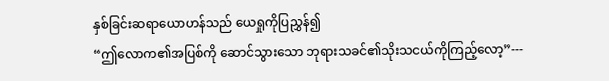နှစ်ခြင်းဆရာယောဟန်သည် ယေရှုကိုပြညွှန်၍
“ဤလောက၏အပြစ်ကို ဆောင်သွားသော ဘုရားသခင်၏သိုးသငယ်ကိုကြည့်လော့”---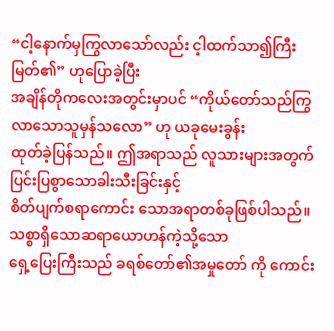“ငါ့နောက်မှကြွလာသော်လည်း င့ါထက်သာ၍ကြီးမြတ်၏” ဟုပြောခဲ့ပြီး
အချိန်တိုကလေးအတွင်းမှာပင် “ကိုယ်တော်သည်ကြွလာသောသူမှန်သလော” ဟု ယခုမေးခွန်း
ထုတ်ခဲ့ပြန်သည်။ ဤအရာသည် လူသားများအတွက် ပြင်းပြစွာသောခါးသီးခြင်းနှင့်
စိတ်ပျက်စရာကောင်း သောအရာတစ်ခုဖြစ်ပါသည်။ သစ္စာရှိသောဆရာယောဟန်ကဲ့သို့သော
ရှေ့ပြေးကြီးသည် ခရစ်တော်၏အမှုတော် ကို ကောင်း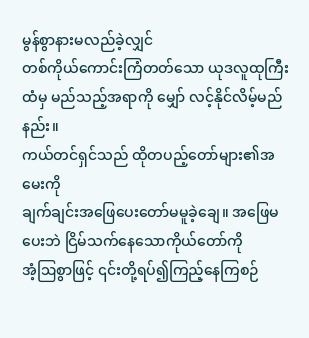မွန်စွာနားမလည်ခဲ့လျှင်
တစ်ကိုယ်ကောင်းကြံတတ်သော ယုဒလူထုကြီးထံမှ မည်သည့်အရာကို မျှော် လင့်နိုင်လိမ့်မည်နည်း။
ကယ်တင်ရှင်သည် ထိုတပည့်တော်များ၏အမေးကို
ချက်ချင်းအဖြေပေးတော်မမူခဲ့ချေ။ အဖြေမပေးဘဲ ငြိမ်သက်နေသောကိုယ်တော်ကို
အံ့ဩစွာဖြင့် ၎င်းတို့ရပ်၍ကြည့်နေကြစဉ်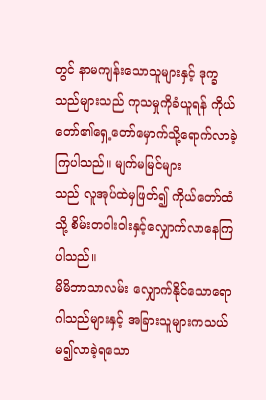တွင် နာမကျန်းသောသူများနှင့် ဒုက္ခ
သည်များသည် ကုသမှုကိုခံယူရန် ကိုယ်တော်၏ရှေ့တော်မှောက်သို့ရောက်လာခဲ့ကြပါသည်။ မျက်မမြင်များ
သည် လူအုပ်ထဲမှဖြတ်၍ ကိုယ်တော်ထံသို့ စိမ်းတဝါးဝါးနှင့်လျှောက်လာနေကြပါသည်။
မိမိဘာသာလမ်း လျှောက်နိုင်သောရောဂါသည်များနှင့် အခြားသူများကသယ်မ၍လာခဲ့ရသော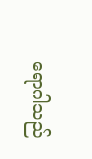ရောဂါသည်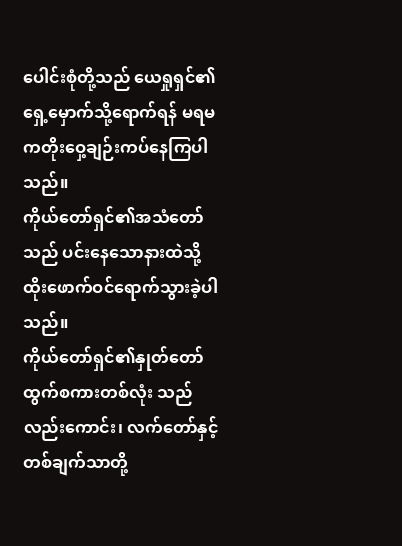ပေါင်းစုံတို့သည် ယေရှုရှင်၏ရှေ့မှောက်သို့ရောက်ရန် မရမကတိုးဝှေ့ချဉ်းကပ်နေကြပါသည်။
ကိုယ်တော်ရှင်၏အသံတော်သည် ပင်းနေသောနားထဲသို့ ထိုးဖောက်ဝင်ရောက်သွားခဲ့ပါသည်။
ကိုယ်တော်ရှင်၏နှုတ်တော်ထွက်စကားတစ်လုံး သည်လည်းကောင်း၊ လက်တော်နှင့်တစ်ချက်သာတို့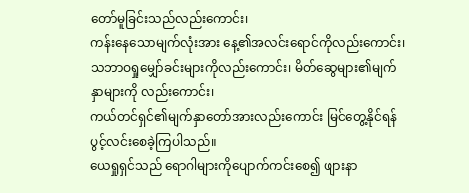တော်မူခြင်းသည်လည်းကောင်း၊
ကန်းနေသောမျက်လုံးအား နေ့၏အလင်းရောင်ကိုလည်းကောင်း၊
သဘာဝရှုမျှော်ခင်းများကိုလည်းကောင်း၊ မိတ်ဆွေများ၏မျက်နှာများကို လည်းကောင်း၊
ကယ်တင်ရှင်၏မျက်နှာတော်အားလည်းကောင်း မြင်တွေ့နိုင်ရန် ပွင့်လင်းစေခဲ့ကြပါသည်။
ယေရှုရှင်သည် ရောဂါများကိုပျောက်ကင်းစေ၍ ဖျားနာ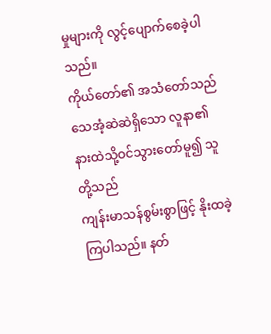မှုများကို လွင့်ပျောက်စေခဲ့ပါသည်။
ကိုယ်တော်၏ အသံတော်သည် သေအံ့ဆဲဆဲရှိသော လူနာ၏နားထဲသို့ဝင်သွားတော်မူ၍ သူတို့သည်
ကျန်းမာသန်စွမ်းစွာဖြင့် နိုးထခဲ့ကြပါသည်။ နတ်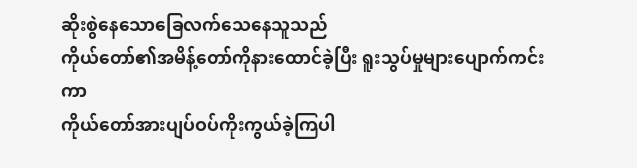ဆိုးစွဲနေသောခြေလက်သေနေသူသည်
ကိုယ်တော်၏အမိန့်တော်ကိုနားထောင်ခဲ့ပြီး ရူးသွပ်မှုများပျောက်ကင်းကာ
ကိုယ်တော်အားပျပ်ဝပ်ကိုးကွယ်ခဲ့ကြပါ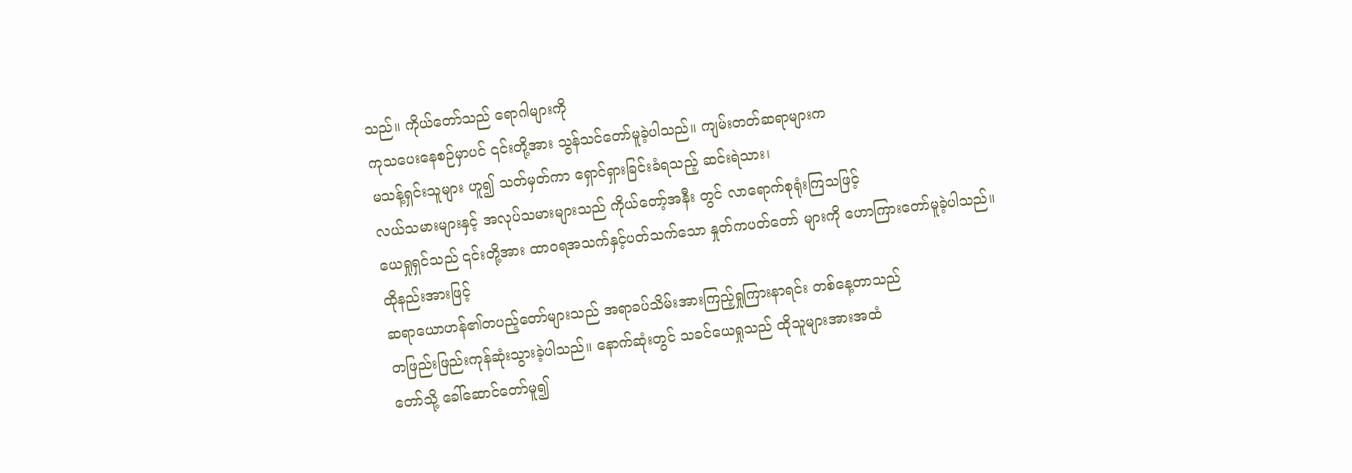သည်။ ကိုယ်တော်သည် ရောဂါများကို
ကုသပေးနေစဉ်မှာပင် ၎င်းတို့အား သွန်သင်တော်မူခဲ့ပါသည်။ ကျမ်းတတ်ဆရာများက
မသန့်ရှင်းသူများ ဟူ၍ သတ်မှတ်ကာ ရှောင်ရှားခြင်းခံရသည့် ဆင်းရဲသား၊
လယ်သမားများနှင့် အလုပ်သမားများသည် ကိုယ်တော့်အနီး တွင် လာရောက်စုရုံးကြသဖြင့်
ယေရှုရှင်သည် ၎င်းတို့အား ထာဝရအသက်နှင့်ပတ်သက်သော နှုတ်ကပတ်တော် များကို ဟောကြားတော်မူခဲ့ပါသည်။
ထိုနည်းအားဖြင့်
ဆရာယောဟန်၏တပည့်တော်များသည် အရာခပ်သိမ်းအားကြည့်ရှုကြားနာရင်း တစ်နေ့တာသည်
တဖြည်းဖြည်းကုန်ဆုံးသွားခဲ့ပါသည်။ နောက်ဆုံးတွင် သခင်ယေရှုသည် ထိုသူများအားအထံ
တော်သို့ ခေါ်ဆောင်တော်မူ၍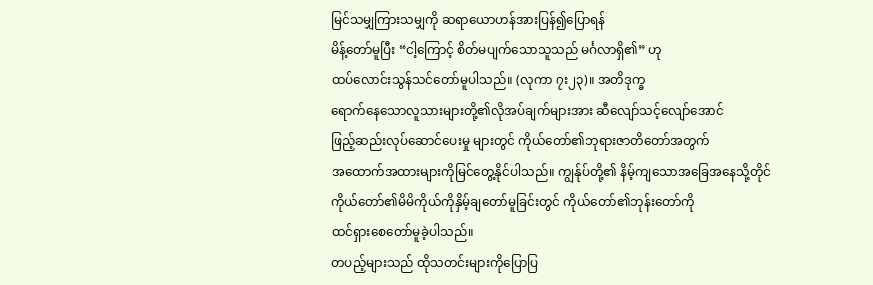မြင်သမျှကြားသမျှကို ဆရာယောဟန်အားပြန်၍ပြောရန်
မိန့်တော်မူပြီး “ငါ့ကြောင့် စိတ်မပျက်သောသူသည် မင်္ဂလာရှိ၏” ဟု
ထပ်လောင်းသွန်သင်တော်မူပါသည်။ (လုကာ ၇း၂၃)။ အတိဒုက္ခ
ရောက်နေသောလူသားများတို့၏လိုအပ်ချက်များအား ဆီလျော်သင့်လျော်အောင်
ဖြည့်ဆည်းလုပ်ဆောင်ပေးမှု များတွင် ကိုယ်တော်၏ဘုရားဇာတိတော်အတွက်
အထောက်အထားများကိုမြင်တွေ့နိုင်ပါသည်။ ကျွန်ုပ်တို့၏ နိမ့်ကျသောအခြေအနေသို့တိုင်
ကိုယ်တော်၏မိမိကိုယ်ကိုနှိမ့်ချတော်မူခြင်းတွင် ကိုယ်တော်၏ဘုန်းတော်ကို
ထင်ရှားစေတော်မူခဲ့ပါသည်။
တပည့်များသည် ထိုသတင်းများကိုပြောပြ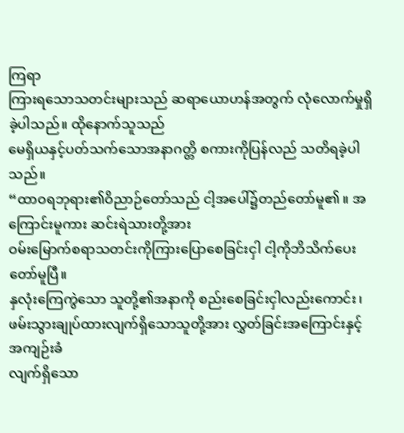ကြရာ
ကြားရသောသတင်းများသည် ဆရာယောဟန်အတွက် လုံလောက်မှုရှိခဲ့ပါသည်။ ထိုနောက်သူသည်
မေရှိယနှင့်ပတ်သက်သောအနာဂတ္တိ စကားကိုပြန်လည် သတိရခဲ့ပါ သည်။
“ထာဝရဘုရား၏ဝိညာဉ်တော်သည် ငါ့အပေါ်၌တည်တော်မူ၏။ အကြောင်းမူကား ဆင်းရဲသားတို့အား
ဝမ်းမြောက်စရာသတင်းကိုကြားပြောစေခြင်းငှါ ငါ့ကိုဘိသိက်ပေးတော်မူပြီ။
နှလုံးကြေကွဲသော သူတို့၏အနာကို စည်းစေခြင်းငှါလည်းကောင်း၊
ဖမ်းသွားချုပ်ထားလျက်ရှိသောသူတို့အား လွှတ်ခြင်းအကြောင်းနှင့် အကျဉ်းခံ
လျက်ရှိသော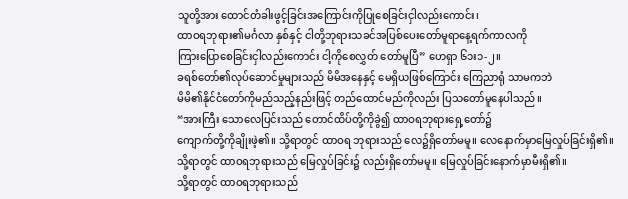သူတို့အား ထောင်တံခါးဖွင့်ခြင်းအကြောင်းကိုပြုစေခြင်းငှါလည်းကောင်း၊
ထာဝရဘုရား၏မင်္ဂလာ နှစ်နှင့် ငါတို့ဘုရားသခင်အပြစ်ပေးတော်မူရာနေ့ရက်ကာလကို
ကြားပြောစေခြင်းငှါလည်းကောင်း ငါ့ကိုစေလွှတ် တော်မူပြီ” ဟေရှာ ၆၁း၁-၂။
ခရစ်တော်၏လုပ်ဆောင်မှုများသည် မိမိအနေနှင့် မေရှိယဖြစ်ကြောင်း ကြေညာရုံ သာမကဘဲ
မိမိ၏နိုင်ငံတော်ကိုမည်သည့်နည်းဖြင့် တည်ထောင်မည်ကိုလည်း ပြသတော်မူနေပါသည်။
“အားကြီး သောလေပြင်းသည် တောင်ထိပ်တို့ကိုခွဲ၍ ထာဝရဘုရားရှေ့တော်၌
ကျောက်တို့ကိုချိုးဖဲ့၏။ သို့ရာတွင် ထာဝရ ဘုရားသည် လေ၌ရှိတော်မမူ။ လေနောက်မှာမြေလှုပ်ခြင်းရှိ၏။
သို့ရာတွင် ထာဝရဘုရားသည် မြေလှုပ်ခြင်း၌ လည်းရှိတော်မမူ။ မြေလှုပ်ခြင်းနောက်မှာမီးရှိ၏။
သို့ရာတွင် ထာဝရဘုရားသည်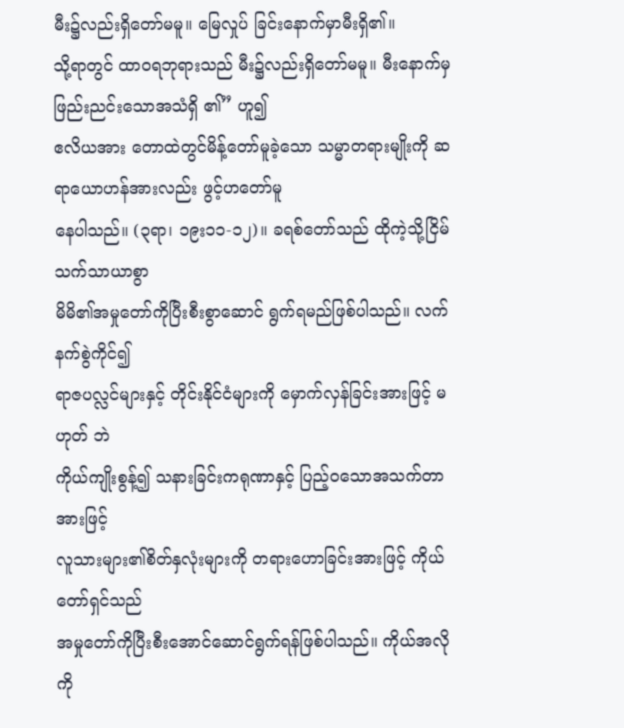မီး၌လည်းရှိတော်မမူ။ မြေလှုပ် ခြင်းနောက်မှာမီးရှိ၏။
သို့ရာတွင် ထာဝရဘုရားသည် မီး၌လည်းရှိတော်မမူ။ မီးနောက်မှဖြည်းညင်းသောအသံရှိ ၏” ဟူ၍
ဧလိယအား တောထဲတွင်မိန့်တော်မူခဲ့သော သမ္မာတရားမျိုးကို ဆရာယောဟန်အားလည်း ဖွင့်ဟတော်မူ
နေပါသည်။ (၃ရာ၊ ၁၉း၁၁-၁၂)။ ခရစ်တော်သည် ထိုကဲ့သို့ငြိမ်သက်သာယာစွာ
မိမိ၏အမှုတော်ကိုပြီးစီးစွာဆောင် ရွက်ရမည်ဖြစ်ပါသည်။ လက်နက်စွဲကိုင်၍
ရာဇပလ္လင်များနှင့် တိုင်းနိုင်ငံများကို မှောက်လှန်ခြင်းအားဖြင့် မဟုတ် ဘဲ
ကိုယ်ကျိုးစွန့်၍ သနားခြင်းကရုဏာနှင့် ပြည့်ဝသောအသက်တာအားဖြင့်
လူသားများ၏စိတ်နှလုံးများကို တရားဟောခြင်းအားဖြင့် ကိုယ်တော်ရှင်သည်
အမှုတော်ကိုပြီးစီးအောင်ဆောင်ရွက်ရန်ဖြစ်ပါသည်။ ကိုယ်အလို
ကို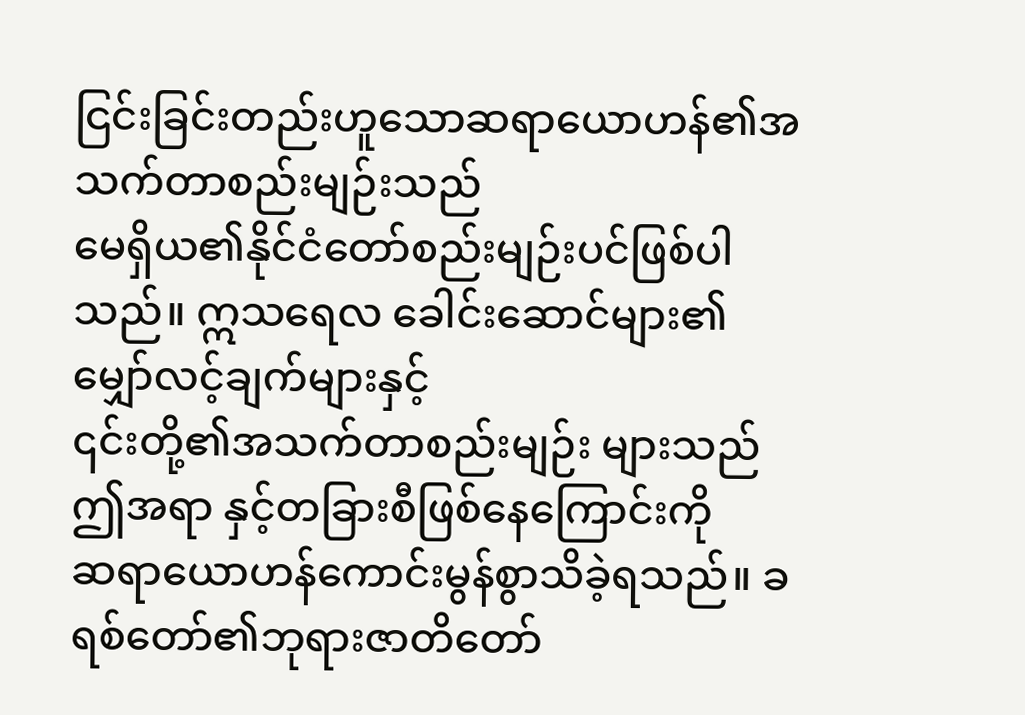ငြင်းခြင်းတည်းဟူသောဆရာယောဟန်၏အသက်တာစည်းမျဉ်းသည်
မေရှိယ၏နိုင်ငံတော်စည်းမျဉ်းပင်ဖြစ်ပါ သည်။ ဣသရေလ ခေါင်းဆောင်များ၏မျှော်လင့်ချက်များနှင့်
၎င်းတို့၏အသက်တာစည်းမျဉ်း များသည် ဤအရာ နှင့်တခြားစီဖြစ်နေကြောင်းကို
ဆရာယောဟန်ကောင်းမွန်စွာသိခဲ့ရသည်။ ခရစ်တော်၏ဘုရားဇာတိတော်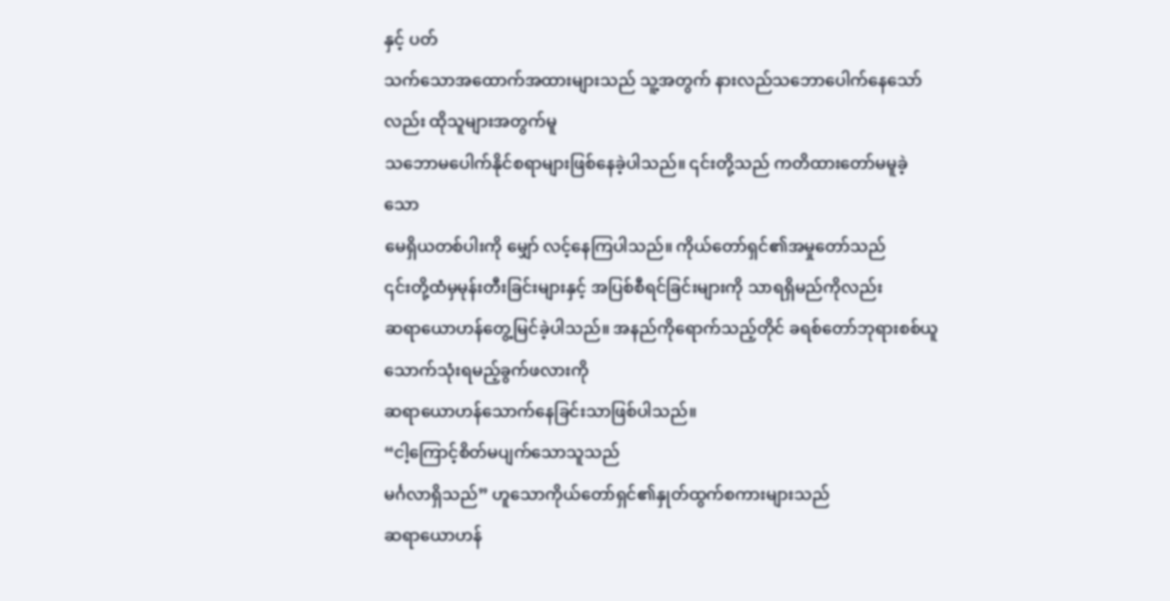နှင့် ပတ်
သက်သောအထောက်အထားများသည် သူ့အတွက် နားလည်သဘောပေါက်နေသော်လည်း ထိုသူများအတွက်မူ
သဘောမပေါက်နိုင်စရာများဖြစ်နေခဲ့ပါသည်။ ၎င်းတို့သည် ကတိထားတော်မမူခဲ့သော
မေရှိယတစ်ပါးကို မျှော် လင့်နေကြပါသည်။ ကိုယ်တော်ရှင်၏အမှုတော်သည်
၎င်းတို့ထံမှမုန်းတီးခြင်းများနှင့် အပြစ်စီရင်ခြင်းများကို သာရရှိမည်ကိုလည်း
ဆရာယောဟန်တွေ့မြင်ခဲ့ပါသည်။ အနည်ကိုရောက်သည့်တိုင် ခရစ်တော်ဘုရားစစ်ယူ သောက်သုံးရမည့်ခွက်ဖလားကို
ဆရာယောဟန်သောက်နေခြင်းသာဖြစ်ပါသည်။
“ငါ့ကြောင့်စိတ်မပျက်သောသူသည်
မင်္ဂလာရှိသည်” ဟူသောကိုယ်တော်ရှင်၏နှုတ်ထွက်စကားများသည်
ဆရာယောဟန်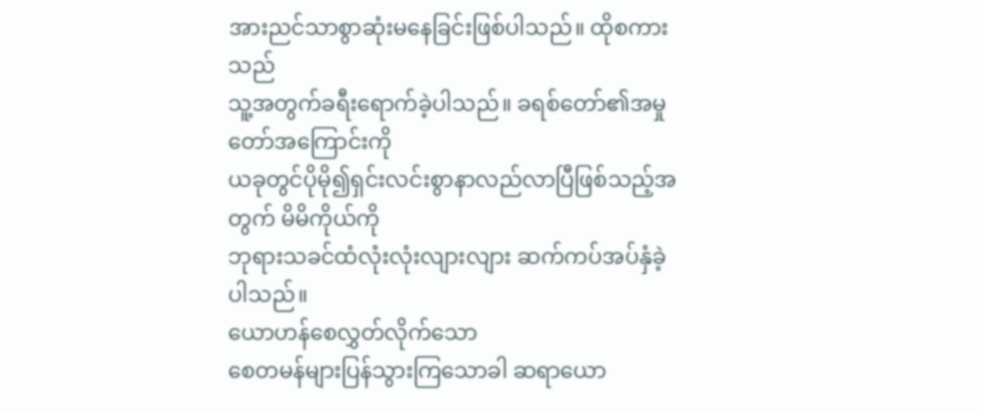အားညင်သာစွာဆုံးမနေခြင်းဖြစ်ပါသည်။ ထိုစကားသည်
သူ့အတွက်ခရီးရောက်ခဲ့ပါသည်။ ခရစ်တော်၏အမှုတော်အကြောင်းကို
ယခုတွင်ပိုမို၍ရှင်းလင်းစွာနာလည်လာပြီဖြစ်သည့်အတွက် မိမိကိုယ်ကို
ဘုရားသခင်ထံလုံးလုံးလျားလျား ဆက်ကပ်အပ်နှံခဲ့ပါသည်။
ယောဟန်စေလွှတ်လိုက်သော
စေတမန်များပြန်သွားကြသောခါ ဆရာယော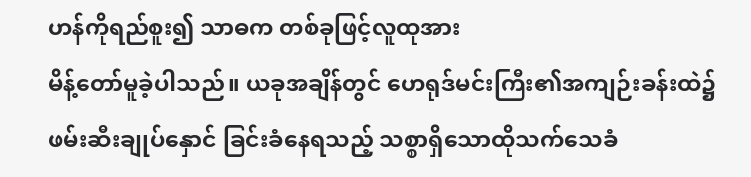ဟန်ကိုရည်စူး၍ သာဓက တစ်ခုဖြင့်လူထုအား
မိန့်တော်မူခဲ့ပါသည်။ ယခုအချိန်တွင် ဟေရုဒ်မင်းကြီး၏အကျဉ်းခန်းထဲ၌
ဖမ်းဆီးချုပ်နှောင် ခြင်းခံနေရသည့် သစ္စာရှိသောထိုသက်သေခံ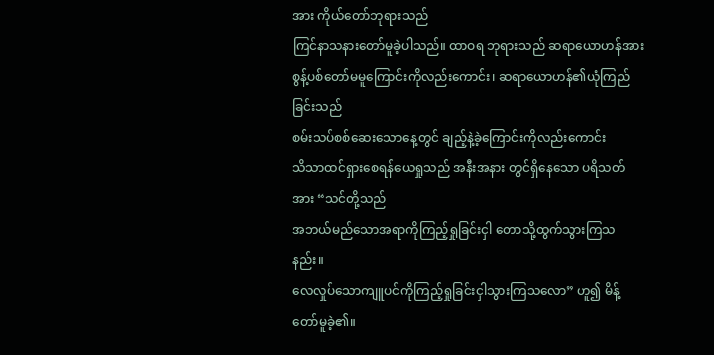အား ကိုယ်တော်ဘုရားသည်
ကြင်နာသနားတော်မူခဲ့ပါသည်။ ထာဝရ ဘုရားသည် ဆရာယောဟန်အား
စွန့်ပစ်တော်မမူကြောင်းကိုလည်းကောင်း၊ ဆရာယောဟန်၏ယုံကြည်ခြင်းသည်
စမ်းသပ်စစ်ဆေးသောနေ့တွင် ချည့်နဲ့ခဲ့ကြောင်းကိုလည်းကောင်း
သိသာထင်ရှားစေရန်ယေရှုသည် အနီးအနား တွင်ရှိနေသော ပရိသတ်အား “သင်တို့သည်
အဘယ်မည်သောအရာကိုကြည့်ရှုခြင်းငှါ တောသို့ထွက်သွားကြသ နည်း။
လေလှုပ်သောကျူပင်ကိုကြည့်ရှုခြင်းငှါသွားကြသလော” ဟူ၍ မိန့်တော်မူခဲ့၏။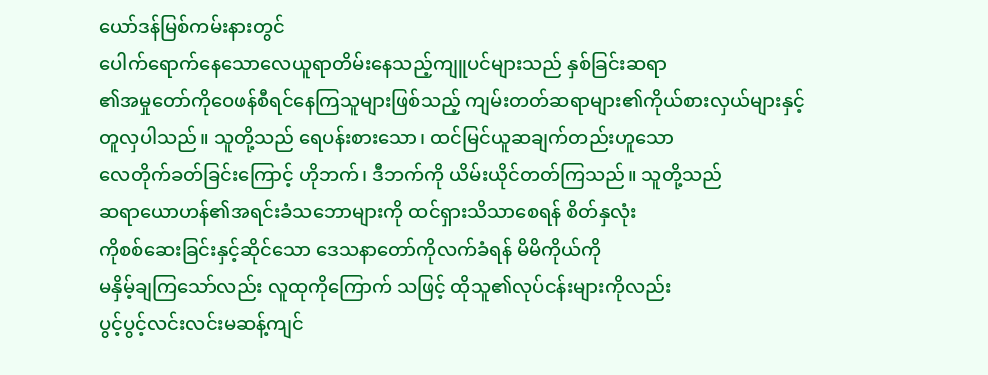ယော်ဒန်မြစ်ကမ်းနားတွင်
ပေါက်ရောက်နေသောလေယူရာတိမ်းနေသည့်ကျူပင်များသည် နှစ်ခြင်းဆရာ
၏အမှုတော်ကိုဝေဖန်စီရင်နေကြသူများဖြစ်သည့် ကျမ်းတတ်ဆရာများ၏ကိုယ်စားလှယ်များနှင့်
တူလှပါသည်။ သူတို့သည် ရေပန်းစားသော၊ ထင်မြင်ယူဆချက်တည်းဟူသော
လေတိုက်ခတ်ခြင်းကြောင့် ဟိုဘက်၊ ဒီဘက်ကို ယိမ်းယိုင်တတ်ကြသည်။ သူတို့သည်
ဆရာယောဟန်၏အရင်းခံသဘောများကို ထင်ရှားသိသာစေရန် စိတ်နှလုံး
ကိုစစ်ဆေးခြင်းနှင့်ဆိုင်သော ဒေသနာတော်ကိုလက်ခံရန် မိမိကိုယ်ကို
မနှိမ့်ချကြသော်လည်း လူထုကိုကြောက် သဖြင့် ထိုသူ၏လုပ်ငန်းများကိုလည်း
ပွင့်ပွင့်လင်းလင်းမဆန့်ကျင်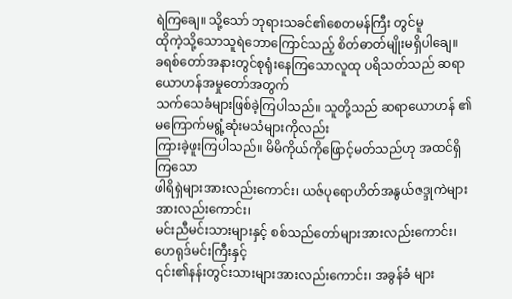ရဲကြချေ။ သို့သော် ဘုရားသခင်၏စေတမန်ကြီး တွင်မူ
ထိုကဲ့သို့သောသူရဲဘောကြောင်သည့် စိတ်ဓာတ်မျိုးမရှိပါချေ။
ခရစ်တော်အနားတွင်စုရုံးနေကြသောလူထု ပရိသတ်သည် ဆရာယောဟန်အမှုတော်အတွက်
သက်သေခံများဖြစ်ခဲ့ကြပါသည်။ သူတို့သည် ဆရာယောဟန် ၏ မကြောက်မရွံ့ဆုံးမသံများကိုလည်း
ကြားခဲ့ဖူးကြပါသည်။ မိမိကိုယ်ကိုဖြောင့်မတ်သည်ဟု အထင်ရှိကြသော
ဖါရိရှဲများအားလည်းကောင်း၊ ယဇ်ပုရောဟိတ်အနွယ်ဇဒ္ဒုကဲများအားလည်းကောင်း၊
မင်းညီမင်းသားများနှင့် စစ်သည်တော်များအားလည်းကောင်း၊ ဟေရုဒ်မင်းကြီးနှင့်
၎င်း၏နန်းတွင်းသားများအားလည်းကောင်း၊ အခွန်ခံ များ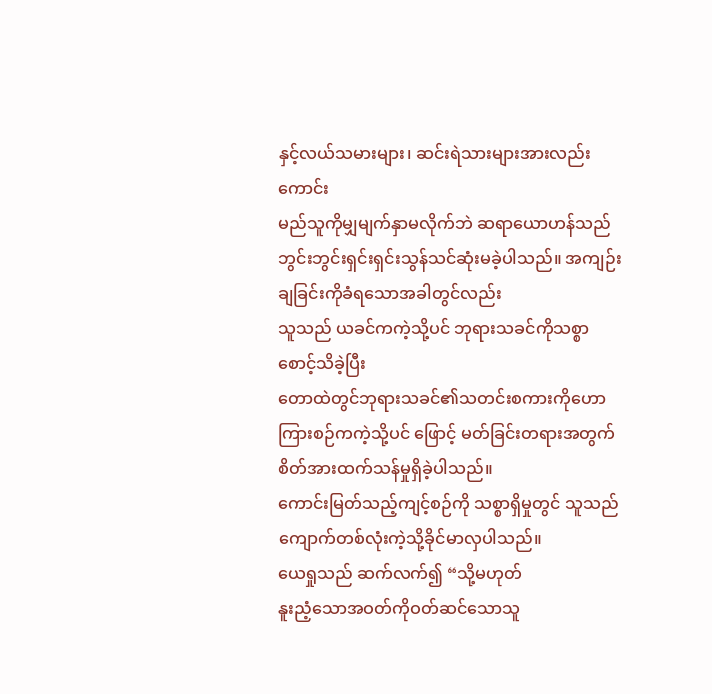နှင့်လယ်သမားများ၊ ဆင်းရဲသားများအားလည်းကောင်း
မည်သူကိုမျှမျက်နှာမလိုက်ဘဲ ဆရာယောဟန်သည်
ဘွင်းဘွင်းရှင်းရှင်းသွန်သင်ဆုံးမခဲ့ပါသည်။ အကျဉ်းချခြင်းကိုခံရသောအခါတွင်လည်း
သူသည် ယခင်ကကဲ့သို့ပင် ဘုရားသခင်ကိုသစ္စာစောင့်သိခဲ့ပြီး
တောထဲတွင်ဘုရားသခင်၏သတင်းစကားကိုဟောကြားစဉ်ကကဲ့သို့ပင် ဖြောင့် မတ်ခြင်းတရားအတွက်စိတ်အားထက်သန်မှုရှိခဲ့ပါသည်။
ကောင်းမြတ်သည့်ကျင့်စဉ်ကို သစ္စာရှိမှုတွင် သူသည်
ကျောက်တစ်လုံးကဲ့သို့ခိုင်မာလှပါသည်။
ယေရှုသည် ဆက်လက်၍ “သို့မဟုတ်
နူးညံ့သောအဝတ်ကိုဝတ်ဆင်သောသူ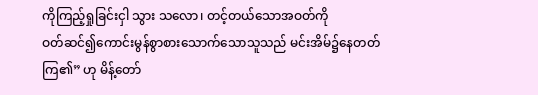ကိုကြည့်ရှုခြင်းငှါ သွား သလော၊ တင့်တယ်သောအဝတ်ကို
ဝတ်ဆင်၍ကောင်းမွန်စွာစားသောက်သောသူသည် မင်းအိမ်၌နေတတ်ကြ၏” ဟု မိန့်တော်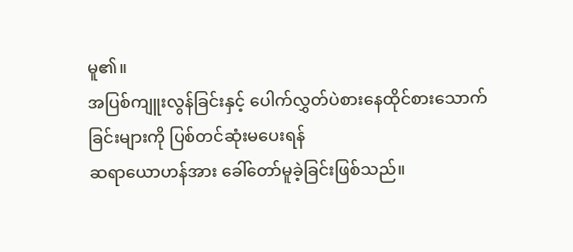မူ၏။
အပြစ်ကျူးလွန်ခြင်းနှင့် ပေါက်လွှတ်ပဲစားနေထိုင်စားသောက်ခြင်းများကို ပြစ်တင်ဆုံးမပေးရန်
ဆရာယောဟန်အား ခေါ်တော်မူခဲ့ခြင်းဖြစ်သည်။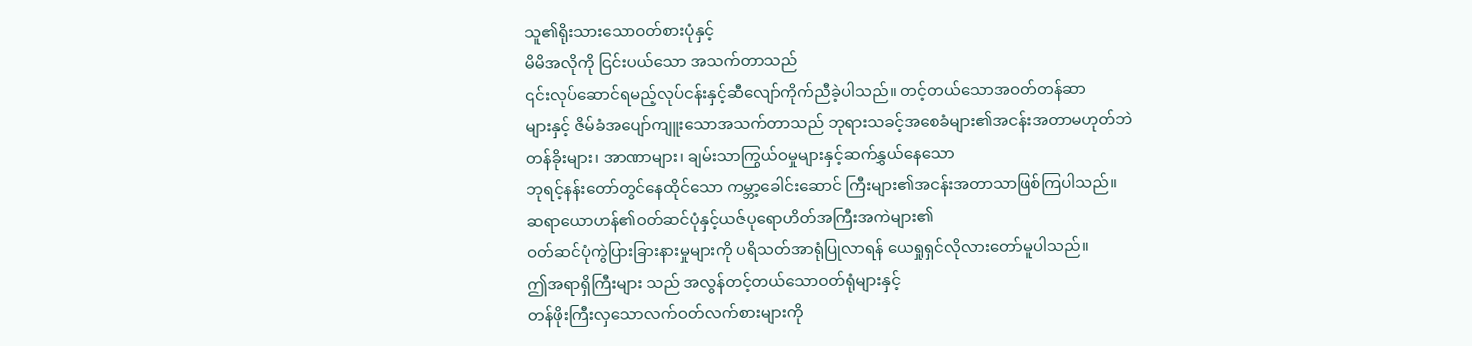သူ၏ရိုးသားသောဝတ်စားပုံနှင့်
မိမိအလိုကို ငြင်းပယ်သော အသက်တာသည်
၎င်းလုပ်ဆောင်ရမည့်လုပ်ငန်းနှင့်ဆီလျော်ကိုက်ညီခဲ့ပါသည်။ တင့်တယ်သောအဝတ်တန်ဆာ
များနှင့် ဇိမ်ခံအပျော်ကျူးသောအသက်တာသည် ဘုရားသခင့်အစေခံများ၏အငန်းအတာမဟုတ်ဘဲ
တန်ခိုးများ၊ အာဏာများ၊ ချမ်းသာကြွယ်ဝမှုများနှင့်ဆက်နွှယ်နေသော
ဘုရင့်နန်းတော်တွင်နေထိုင်သော ကမ္ဘာ့ခေါင်းဆောင် ကြီးများ၏အငန်းအတာသာဖြစ်ကြပါသည်။
ဆရာယောဟန်၏ဝတ်ဆင်ပုံနှင့်ယဇ်ပုရောဟိတ်အကြီးအကဲများ၏
ဝတ်ဆင်ပုံကွဲပြားခြားနားမှုများကို ပရိသတ်အာရုံပြုလာရန် ယေရှုရှင်လိုလားတော်မူပါသည်။
ဤအရာရှိကြီးများ သည် အလွန်တင့်တယ်သောဝတ်ရုံများနှင့်
တန်ဖိုးကြီးလှသောလက်ဝတ်လက်စားများကို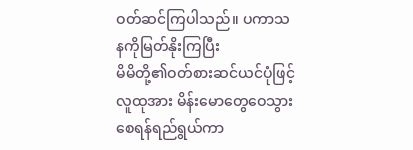ဝတ်ဆင်ကြပါသည်။ ပကာသနကိုမြတ်နိုးကြပြီး
မိမိတို့၏ဝတ်စားဆင်ယင်ပုံဖြင့် လူထုအား မိန်းမောတွေဝေသွားစေရန်ရည်ရွယ်ကာ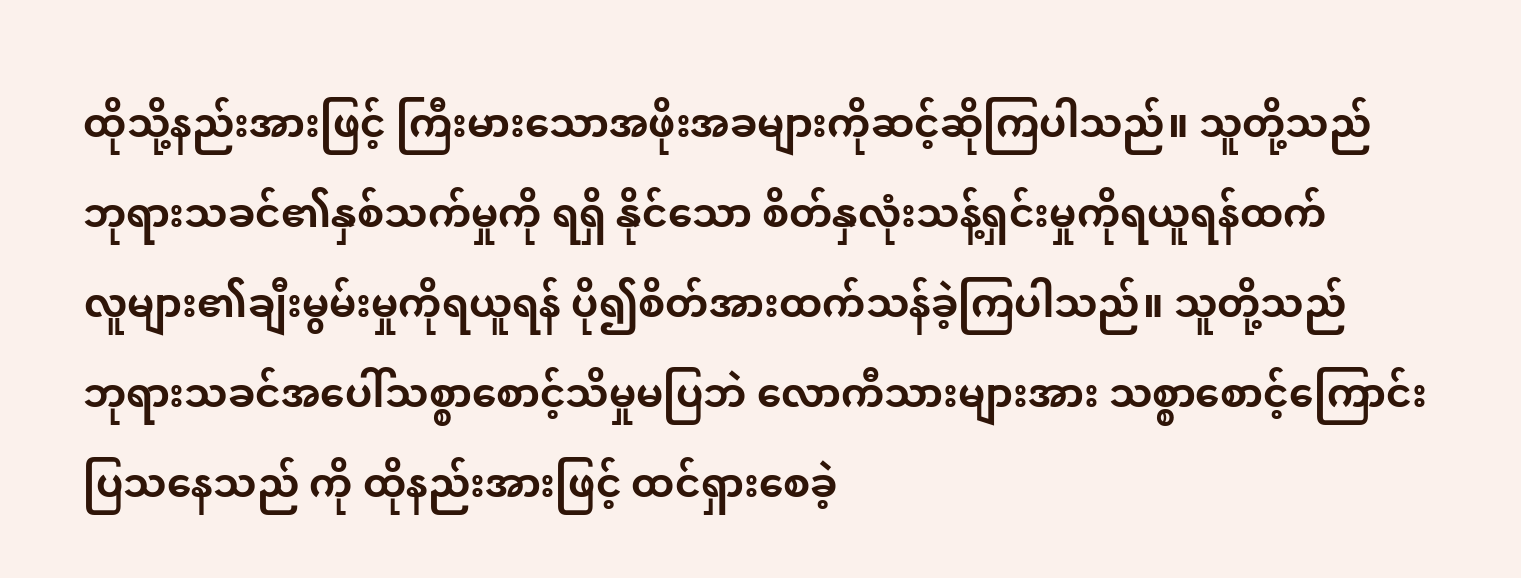ထိုသို့နည်းအားဖြင့် ကြီးမားသောအဖိုးအခများကိုဆင့်ဆိုကြပါသည်။ သူတို့သည်
ဘုရားသခင်၏နှစ်သက်မှုကို ရရှိ နိုင်သော စိတ်နှလုံးသန့်ရှင်းမှုကိုရယူရန်ထက်
လူများ၏ချီးမွမ်းမှုကိုရယူရန် ပို၍စိတ်အားထက်သန်ခဲ့ကြပါသည်။ သူတို့သည်
ဘုရားသခင်အပေါ်သစ္စာစောင့်သိမှုမပြဘဲ လောကီသားများအား သစ္စာစောင့်ကြောင်း
ပြသနေသည် ကို ထိုနည်းအားဖြင့် ထင်ရှားစေခဲ့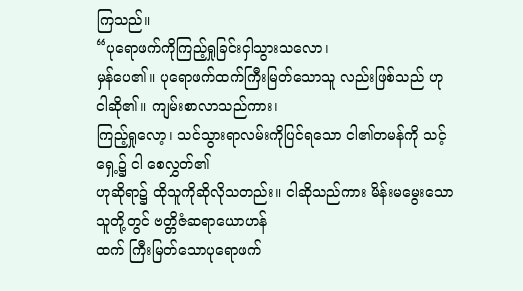ကြသည်။
“ပုရောဖက်ကိုကြည့်ရှုခြင်းငှါသွားသလော၊
မှန်ပေ၏။ ပုရောဖက်ထက်ကြီးမြတ်သောသူ လည်းဖြစ်သည် ဟု ငါဆို၏။ ကျမ်းစာလာသည်ကား၊
ကြည့်ရှုလော့၊ သင်သွားရာလမ်းကိုပြင်ရသော ငါ၏တမန်ကို သင့်ရှေ့၌ ငါ စေလွှတ်၏
ဟုဆိုရာ၌ ထိုသူကိုဆိုလိုသတည်း။ ငါဆိုသည်ကား မိန်းမမွေးသောသူတို့တွင် ဗတ္တိဇံဆရာယောဟန်
ထက် ကြီးမြတ်သောပုရောဖက်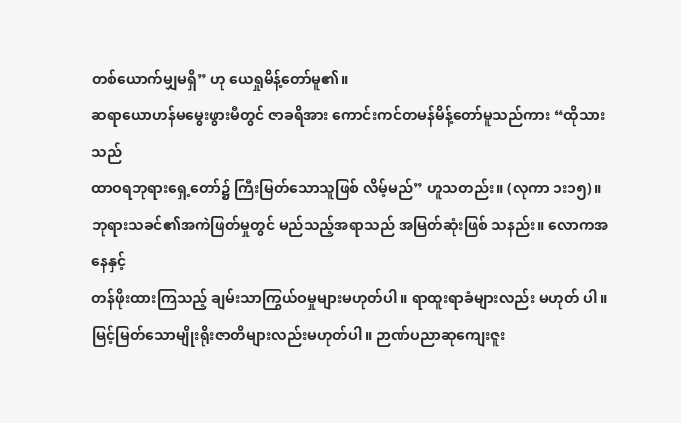တစ်ယောက်မျှမရှိ” ဟု ယေရှုမိန့်တော်မူ၏။
ဆရာယောဟန်မမွေးဖွားမီတွင် ဇာခရိအား ကောင်းကင်တမန်မိန့်တော်မူသည်ကား “ထိုသားသည်
ထာဝရဘုရားရှေ့တော်၌ ကြီးမြတ်သောသူဖြစ် လိမ့်မည်” ဟူသတည်း။ (လုကာ ၁း၁၅)။
ဘုရားသခင်၏အကဲဖြတ်မှုတွင် မည်သည့်အရာသည် အမြတ်ဆုံးဖြစ် သနည်း။ လောကအနေနှင့်
တန်ဖိုးထားကြသည့် ချမ်းသာကြွယ်ဝမှုများမဟုတ်ပါ။ ရာထူးရာခံများလည်း မဟုတ် ပါ။
မြင့်မြတ်သောမျိုးရိုးဇာတိများလည်းမဟုတ်ပါ။ ဉာဏ်ပညာဆုကျေးဇူး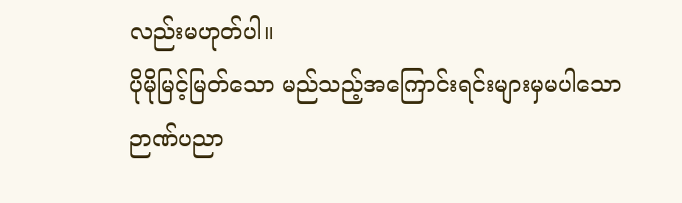လည်းမဟုတ်ပါ။
ပိုမိုမြင့်မြတ်သော မည်သည့်အကြောင်းရင်းများမှမပါသော ဉာဏ်ပညာ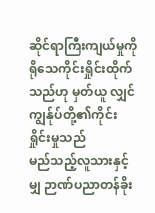ဆိုင်ရာကြီးကျယ်မှုကို
ရိုသေကိုင်းရှိုင်းထိုက်သည်ဟု မှတ်ယူ လျှင် ကျွန်ုပ်တို့၏ကိုင်းရှိုင်းမှုသည်
မည်သည့်လူသားနှင့်မျှ ဉာဏ်ပညာတန်ခိုး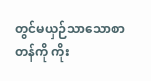တွင်မယှဉ်သာသောစာတန်ကို ကိုး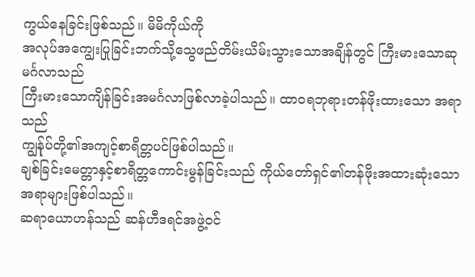ကွယ်နေခြင်းဖြစ်သည်။ မိမိကိုယ်ကို
အလုပ်အကျွေးပြုခြင်းဘက်သို့သွေဖည်တိမ်းယိမ်းသွားသောအချိန်တွင် ကြီးမားသောဆုမင်္ဂလာသည်
ကြီးမားသောကျိန်ခြင်းအမင်္ဂလာဖြစ်လာခဲ့ပါသည်။ ထာဝရဘုရားတန်ဖိုးထားသော အရာသည်
ကျွန်ုပ်တို့၏အကျင့်စာရိတ္တပင်ဖြစ်ပါသည်။
ချစ်ခြင်းမေတ္တာနှင့်စာရိတ္တကောင်းမွန်ခြင်းသည် ကိုယ်တော်ရှင်၏တန်ဖိုးအထားဆုံးသောအရာများဖြစ်ပါသည်။
ဆရာယောဟန်သည် ဆန်ဟီဒရင်အဖွဲ့ဝင်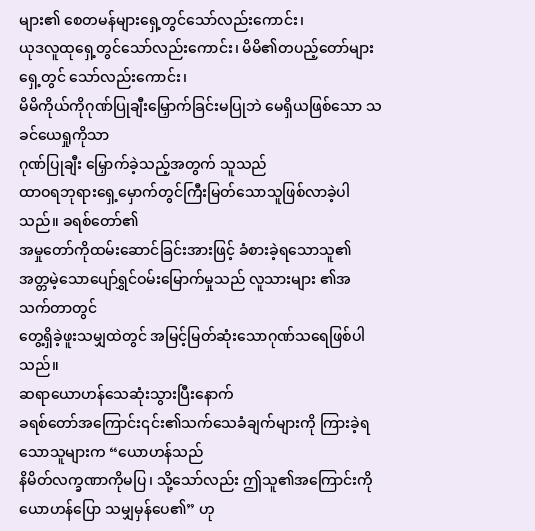များ၏ စေတမန်များရှေ့တွင်သော်လည်းကောင်း၊
ယုဒလူထုရှေ့တွင်သော်လည်းကောင်း၊ မိမိ၏တပည့်တော်များရှေ့တွင် သော်လည်းကောင်း၊
မိမိကိုယ်ကိုဂုဏ်ပြုချီးမြှောက်ခြင်းမပြုဘဲ မေရှိယဖြစ်သော သခင်ယေရှုကိုသာ
ဂုဏ်ပြုချီး မြှောက်ခဲ့သည့်အတွက် သူသည်
ထာဝရဘုရားရှေ့မှောက်တွင်ကြီးမြတ်သောသူဖြစ်လာခဲ့ပါသည်။ ခရစ်တော်၏
အမှုတော်ကိုထမ်းဆောင်ခြင်းအားဖြင့် ခံစားခဲ့ရသောသူ၏
အတ္တမဲ့သောပျော်ရွှင်ဝမ်းမြောက်မှုသည် လူသားများ ၏အသက်တာတွင်
တွေ့ရှိခဲ့ဖူးသမျှထဲတွင် အမြင့်မြတ်ဆုံးသောဂုဏ်သရေဖြစ်ပါသည်။
ဆရာယောဟန်သေဆုံးသွားပြီးနောက်
ခရစ်တော်အကြောင်း၎င်း၏သက်သေခံချက်များကို ကြားခဲ့ရ သောသူများက “ယောဟန်သည်
နိမိတ်လက္ခဏာကိုမပြ၊ သို့သော်လည်း ဤသူ၏အကြောင်းကို ယောဟန်ပြော သမျှမှန်ပေ၏” ဟု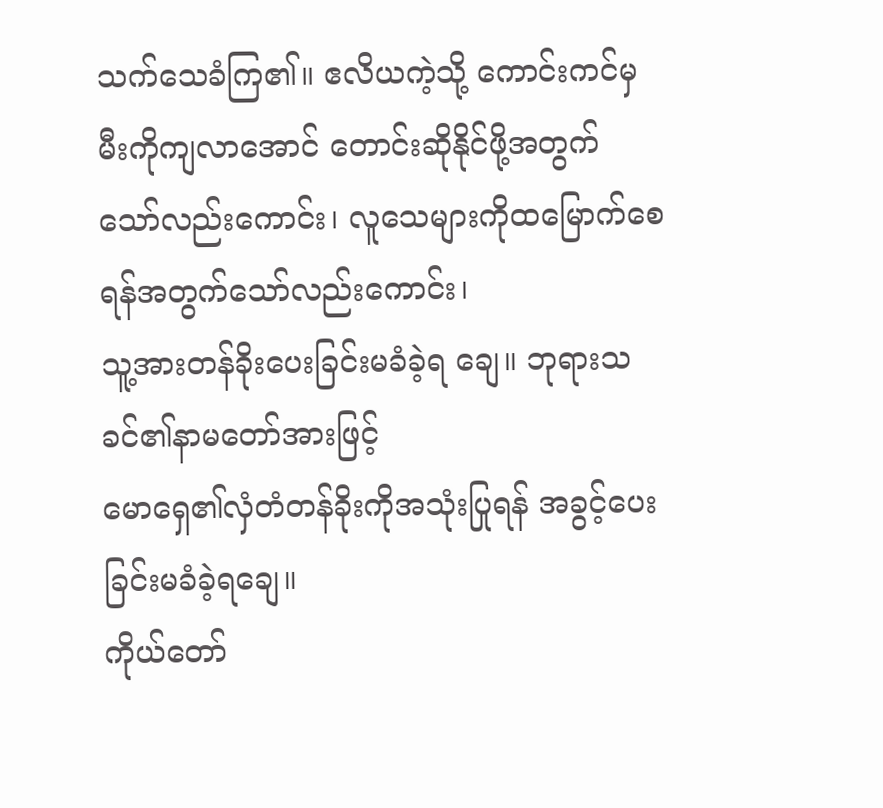သက်သေခံကြ၏။ ဧလိယကဲ့သို့ ကောင်းကင်မှမီးကိုကျလာအောင် တောင်းဆိုနိုင်ဖို့အတွက်
သော်လည်းကောင်း၊ လူသေများကိုထမြောက်စေရန်အတွက်သော်လည်းကောင်း၊
သူ့အားတန်ခိုးပေးခြင်းမခံခဲ့ရ ချေ။ ဘုရားသခင်၏နာမတော်အားဖြင့်
မောရှေ၏လှံတံတန်ခိုးကိုအသုံးပြုရန် အခွင့်ပေးခြင်းမခံခဲ့ရချေ။
ကိုယ်တော်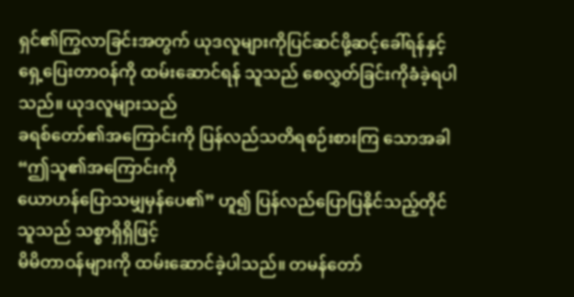ရှင်၏ကြွလာခြင်းအတွက် ယုဒလူများကိုပြင်ဆင်ဖို့ဆင့်ခေါ်ရန်နှင့်
ရှေ့ပြေးတာဝန်ကို ထမ်းဆောင်ရန် သူသည် စေလွှတ်ခြင်းကိုခံခဲ့ရပါသည်။ ယုဒလူများသည်
ခရစ်တော်၏အကြောင်းကို ပြန်လည်သတိရစဉ်းစားကြ သောအခါ “ဤသူ၏အကြောင်းကို
ယောဟန်ပြောသမျှမှန်ပေ၏” ဟူ၍ ပြန်လည်ပြောပြနိုင်သည့်တိုင် သူသည် သစ္စာရှိရှိဖြင့်
မိမိတာဝန်များကို ထမ်းဆောင်ခဲ့ပါသည်။ တမန်တော်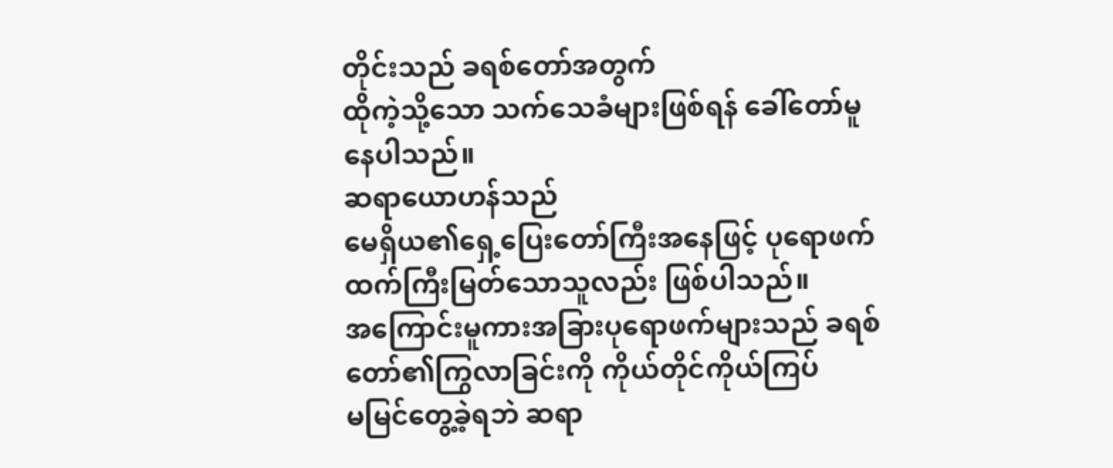တိုင်းသည် ခရစ်တော်အတွက်
ထိုကဲ့သို့သော သက်သေခံများဖြစ်ရန် ခေါ်တော်မူနေပါသည်။
ဆရာယောဟန်သည်
မေရှိယ၏ရှေ့ပြေးတော်ကြီးအနေဖြင့် ပုရောဖက်ထက်ကြီးမြတ်သောသူလည်း ဖြစ်ပါသည်။
အကြောင်းမူကားအခြားပုရောဖက်များသည် ခရစ်တော်၏ကြွလာခြင်းကို ကိုယ်တိုင်ကိုယ်ကြပ်
မမြင်တွေ့ခဲ့ရဘဲ ဆရာ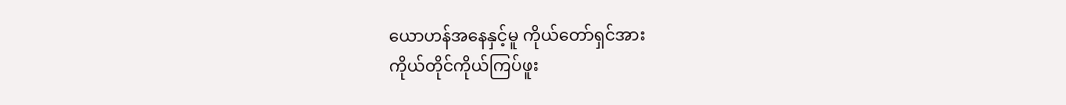ယောဟန်အနေနှင့်မူ ကိုယ်တော်ရှင်အား
ကိုယ်တိုင်ကိုယ်ကြပ်ဖူး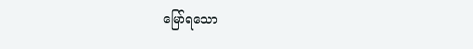မြော်ရသော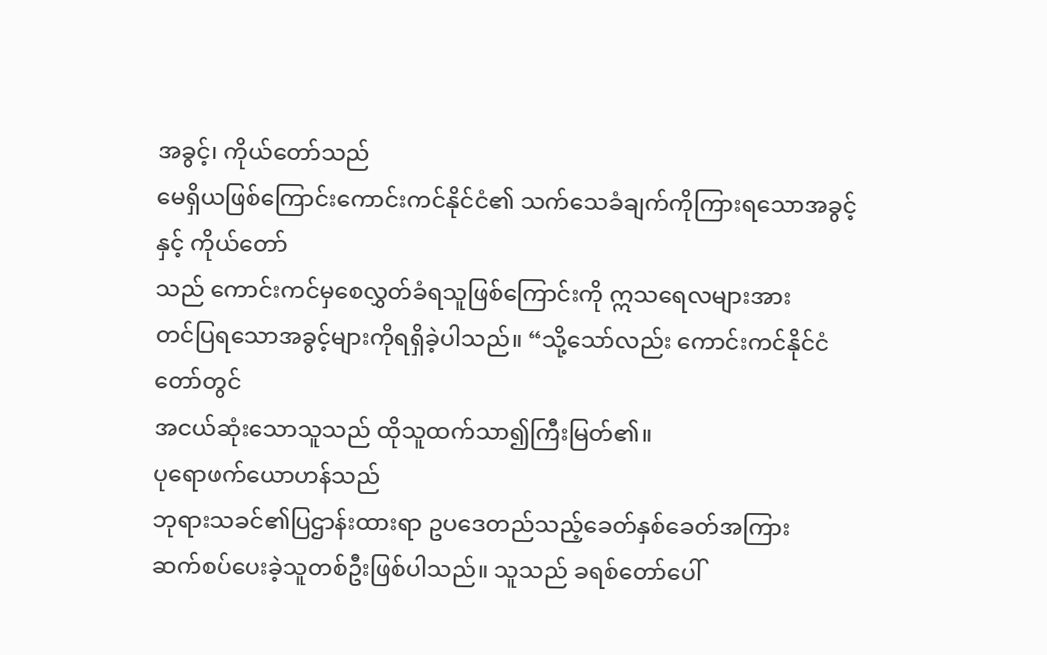အခွင့်၊ ကိုယ်တော်သည်
မေရှိယဖြစ်ကြောင်းကောင်းကင်နိုင်ငံ၏ သက်သေခံချက်ကိုကြားရသောအခွင့်နှင့် ကိုယ်တော်
သည် ကောင်းကင်မှစေလွှတ်ခံရသူဖြစ်ကြောင်းကို ဣသရေလများအား
တင်ပြရသောအခွင့်များကိုရရှိခဲ့ပါသည်။ “သို့သော်လည်း ကောင်းကင်နိုင်ငံတော်တွင်
အငယ်ဆုံးသောသူသည် ထိုသူထက်သာ၍ကြီးမြတ်၏။
ပုရောဖက်ယောဟန်သည်
ဘုရားသခင်၏ပြဌာန်းထားရာ ဥပဒေတည်သည့်ခေတ်နှစ်ခေတ်အကြား
ဆက်စပ်ပေးခဲ့သူတစ်ဦးဖြစ်ပါသည်။ သူသည် ခရစ်တော်ပေါ်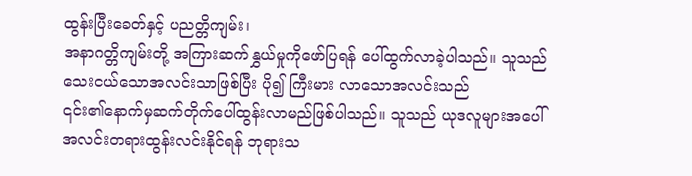ထွန်းပြီးခေတ်နှင့် ပညတ္တိကျမ်း၊
အနာဂတ္တိကျမ်းတို့ အကြားဆက်နွှယ်မှုကိုဖော်ပြရန် ပေါ်ထွက်လာခဲ့ပါသည်။ သူသည်
သေးငယ်သောအလင်းသာဖြစ်ပြီး ပို၍ ကြီးမား လာသောအလင်းသည်
၎င်း၏နောက်မှဆက်တိုက်ပေါ်ထွန်းလာမည်ဖြစ်ပါသည်။ သူသည် ယုဒလူများအပေါ်
အလင်းတရားထွန်းလင်းနိုင်ရန် ဘုရားသ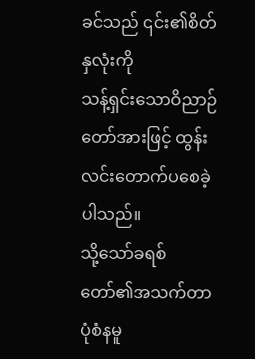ခင်သည် ၎င်း၏စိတ်နှလုံးကို
သန့်ရှင်းသောဝိညာဉ်တော်အားဖြင့် ထွန်းလင်းတောက်ပစေခဲ့ပါသည်။
သို့သော်ခရစ်တော်၏အသက်တာပုံစံနမူ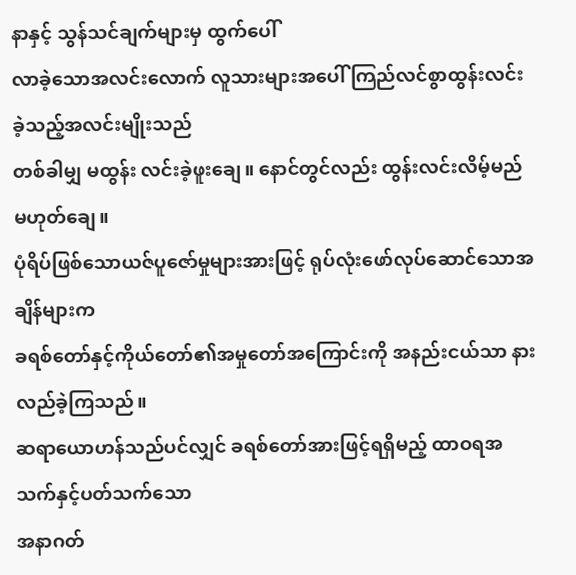နာနှင့် သွန်သင်ချက်များမှ ထွက်ပေါ်
လာခဲ့သောအလင်းလောက် လူသားများအပေါ် ကြည်လင်စွာထွန်းလင်းခဲ့သည့်အလင်းမျိုးသည်
တစ်ခါမျှ မထွန်း လင်းခဲ့ဖူးချေ။ နောင်တွင်လည်း ထွန်းလင်းလိမ့်မည်မဟုတ်ချေ။
ပုံရိပ်ဖြစ်သောယဇ်ပူဇော်မှုများအားဖြင့် ရုပ်လုံးဖော်လုပ်ဆောင်သောအချိန်များက
ခရစ်တော်နှင့်ကိုယ်တော်၏အမှုတော်အကြောင်းကို အနည်းငယ်သာ နားလည်ခဲ့ကြသည်။
ဆရာယောဟန်သည်ပင်လျှင် ခရစ်တော်အားဖြင့်ရရှိမည့် ထာဝရအသက်နှင့်ပတ်သက်သော
အနာဂတ်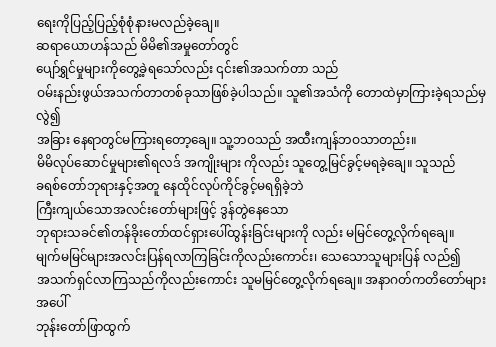ရေးကိုပြည့်ပြည့်စုံစုံနားမလည်ခဲ့ချေ။
ဆရာယောဟန်သည် မိမိ၏အမှုတော်တွင်
ပျော်ရွှင်မှုများကိုတွေ့ခဲ့ရသော်လည်း ၎င်း၏အသက်တာ သည်
ဝမ်းနည်းဖွယ်အသက်တာတစ်ခုသာဖြစ်ခဲ့ပါသည်။ သူ၏အသံကို တောထဲမှာကြားခဲ့ရသည်မှလွဲ၍
အခြား နေရာတွင်မကြားရတော့ချေ။ သူ့ဘဝသည် အထီးကျန်ဘဝသာတည်း။
မိမိလုပ်ဆောင်မှုများ၏ရလဒ် အကျိုးများ ကိုလည်း သူတွေ့မြင်ခွင့်မရခဲ့ချေ။ သူသည်
ခရစ်တော်ဘုရားနှင့်အတူ နေထိုင်လုပ်ကိုင်ခွင့်မရရှိခဲ့ဘဲ
ကြီးကျယ်သောအလင်းတော်များဖြင့် ဒွန်တွဲနေသော
ဘုရားသခင်၏တန်ခိုးတော်ထင်ရှားပေါ်ထွန်းခြင်းများကို လည်း မမြင်တွေ့လိုက်ရချေ။
မျက်မမြင်များအလင်းပြန်ရလာကြခြင်းကိုလည်းကောင်း၊ သေသောသူများပြန် လည်၍
အသက်ရှင်လာကြသည်ကိုလည်းကောင်း သူမမြင်တွေ့လိုက်ရချေ။ အနာဂတ်ကတိတော်များအပေါ်
ဘုန်းတော်ဖြာထွက်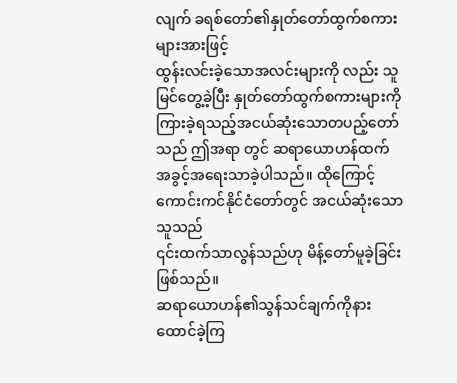လျက် ခရစ်တော်၏နှုတ်တော်ထွက်စကားများအားဖြင့်
ထွန်းလင်းခဲ့သောအလင်းများကို လည်း သူမြင်တွေ့ခဲ့ပြီး နှုတ်တော်ထွက်စကားများကို
ကြားခဲ့ရသည့်အငယ်ဆုံးသောတပည့်တော်သည် ဤအရာ တွင် ဆရာယောဟန်ထက်
အခွင့်အရေးသာခဲ့ပါသည်။ ထိုကြောင့် ကောင်းကင်နိုင်ငံတော်တွင် အငယ်ဆုံးသော သူသည်
၎င်းထက်သာလွန်သည်ဟု မိန့်တော်မူခဲ့ခြင်းဖြစ်သည်။
ဆရာယောဟန်၏သွန်သင်ချက်ကိုနားထောင်ခဲ့ကြ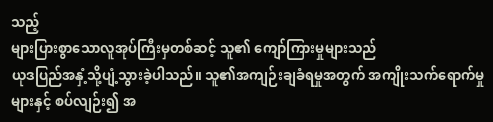သည့်
များပြားစွာသောလူအုပ်ကြီးမှတစ်ဆင့် သူ၏ ကျော်ကြားမှုများသည်
ယုဒပြည်အနှံ့သို့ပျံ့သွားခဲ့ပါသည်။ သူ၏အကျဉ်းချခံရမှုအတွက် အကျိုးသက်ရောက်မှု
များနှင့် စပ်လျဉ်း၍ အ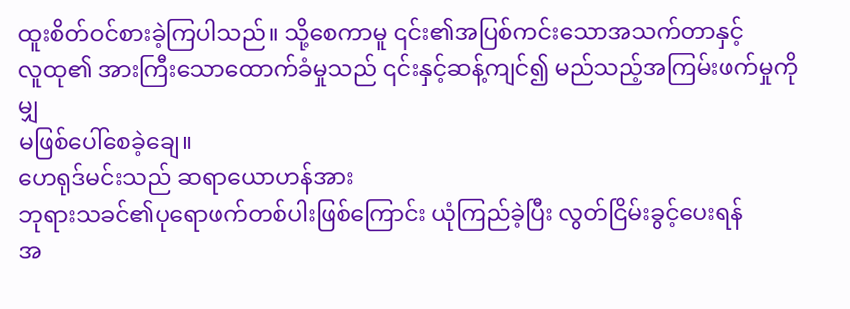ထူးစိတ်ဝင်စားခဲ့ကြပါသည်။ သို့စေကာမူ ၎င်း၏အပြစ်ကင်းသောအသက်တာနှင့်
လူထု၏ အားကြီးသောထောက်ခံမှုသည် ၎င်းနှင့်ဆန့်ကျင်၍ မည်သည့်အကြမ်းဖက်မှုကိုမျှ
မဖြစ်ပေါ်စေခဲ့ချေ။
ဟေရုဒ်မင်းသည် ဆရာယောဟန်အား
ဘုရားသခင်၏ပုရောဖက်တစ်ပါးဖြစ်ကြောင်း ယုံကြည်ခဲ့ပြီး လွတ်ငြိမ်းခွင့်ပေးရန်
အ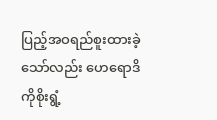ပြည့်အဝရည်စူးထားခဲ့သော်လည်း ဟေရောဒိကိုစိုးရွံ့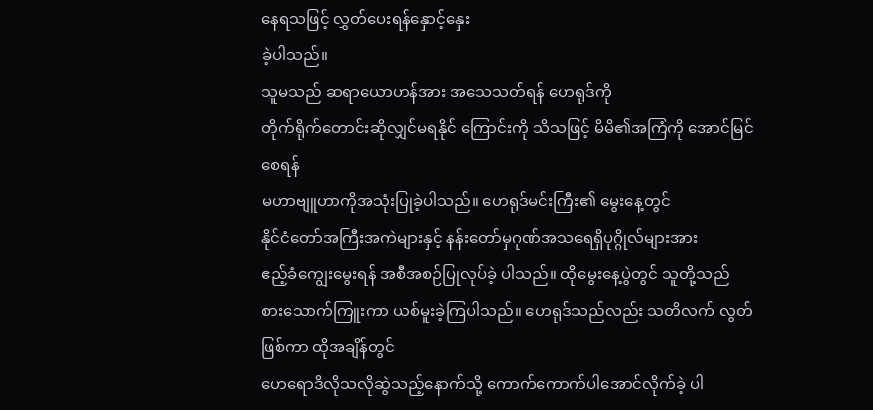နေရသဖြင့် လွှတ်ပေးရန်နှောင့်နှေး
ခဲ့ပါသည်။
သူမသည် ဆရာယောဟန်အား အသေသတ်ရန် ဟေရုဒ်ကို
တိုက်ရိုက်တောင်းဆိုလျှင်မရနိုင် ကြောင်းကို သိသဖြင့် မိမိ၏အကြံကို အောင်မြင်စေရန်
မဟာဗျူဟာကိုအသုံးပြုခဲ့ပါသည်။ ဟေရုဒ်မင်းကြီး၏ မွေးနေ့တွင်
နိုင်ငံတော်အကြီးအကဲများနှင့် နန်းတော်မှဂုဏ်အသရေရှိပုဂ္ဂိုလ်များအား
ဧည့်ခံကျွေးမွေးရန် အစီအစဉ်ပြုလုပ်ခဲ့ ပါသည်။ ထိုမွေးနေ့ပွဲတွင် သူတို့သည်
စားသောက်ကြူးကာ ယစ်မူးခဲ့ကြပါသည်။ ဟေရုဒ်သည်လည်း သတိလက် လွတ်ဖြစ်ကာ ထိုအချိန်တွင်
ဟေရောဒိလိုသလိုဆွဲသည့်နောက်သို့ ကောက်ကောက်ပါအောင်လိုက်ခဲ့ ပါ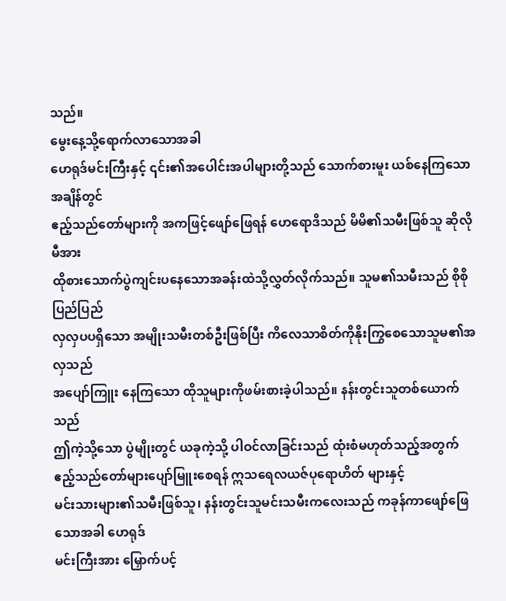သည်။
မွေးနေ့သို့ရောက်လာသောအခါ
ဟေရုဒ်မင်းကြီးနှင့် ၎င်း၏အပေါင်းအပါများတို့သည် သောက်စားမူး ယစ်နေကြသောအချိန်တွင်
ဧည့်သည်တော်များကို အကဖြင့်ဖျော်ဖြေရန် ဟေရောဒိသည် မိမိ၏သမီးဖြစ်သူ ဆိုလိုမီအား
ထိုစားသောက်ပွဲကျင်းပနေသောအခန်းထဲသို့လွှတ်လိုက်သည်။ သူမ၏သမီးသည် စိုစိုပြည်ပြည်
လှလှပပရှိသော အမျိုးသမီးတစ်ဦးဖြစ်ပြီး ကိလေသာစိတ်ကိုနိုးကြွစေသောသူမ၏အလှသည်
အပျော်ကြူး နေကြသော ထိုသူများကိုဖမ်းစားခဲ့ပါသည်။ နန်းတွင်းသူတစ်ယောက်သည်
ဤကဲ့သို့သော ပွဲမျိုးတွင် ယခုကဲ့သို့ ပါဝင်လာခြင်းသည် ထုံးစံမဟုတ်သည့်အတွက်
ဧည့်သည်တော်များပျော်မြူးစေရန် ဣသရေလယဇ်ပုရောဟိတ် များနှင့်
မင်းသားများ၏သမီးဖြစ်သူ၊ နန်းတွင်းသူမင်းသမီးကလေးသည် ကခုန်ကာဖျော်ဖြေသောအခါ ဟေရုဒ်
မင်းကြီးအား မြှောက်ပင့်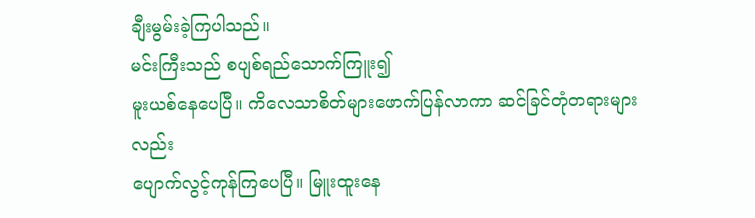ချီးမွမ်းခဲ့ကြပါသည်။
မင်းကြီးသည် စပျစ်ရည်သောက်ကြူး၍
မူးယစ်နေပေပြီ။ ကိလေသာစိတ်များဖောက်ပြန်လာကာ ဆင်ခြင်တုံတရားများလည်း
ပျောက်လွင့်ကုန်ကြပေပြီ။ မြူးထူးနေ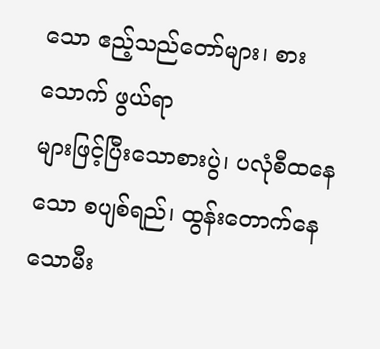သော ဧည့်သည်တော်များ၊ စားသောက် ဖွယ်ရာ
များဖြင့်ပြီးသောစားပွဲ၊ ပလုံစီထနေသော စပျစ်ရည်၊ ထွန်းတောက်နေသောမီး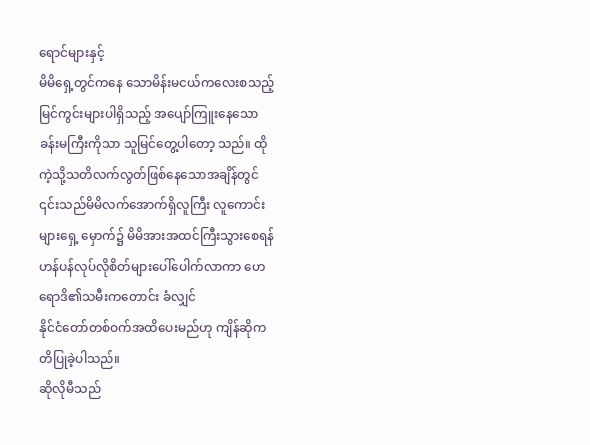ရောင်များနှင့်
မိမိရှေ့တွင်ကနေ သောမိန်းမငယ်ကလေးစသည့်မြင်ကွင်းများပါရှိသည့် အပျော်ကြူးနေသော
ခန်းမကြီးကိုသာ သူမြင်တွေ့ပါတော့ သည်။ ထိုကဲ့သို့သတိလက်လွတ်ဖြစ်နေသောအချိန်တွင်
၎င်းသည်မိမိလက်အောက်ရှိလူကြီး လူကောင်းများရှေ့ မှောက်၌ မိမိအားအထင်ကြီးသွားစေရန်
ဟန်ပန်လုပ်လိုစိတ်များပေါ်ပေါက်လာကာ ဟေရောဒိ၏သမီးကတောင်း ခံလျှင်
နိုင်ငံတော်တစ်ဝက်အထိပေးမည်ဟု ကျိန်ဆိုကတိပြုခဲ့ပါသည်။
ဆိုလိုမီသည်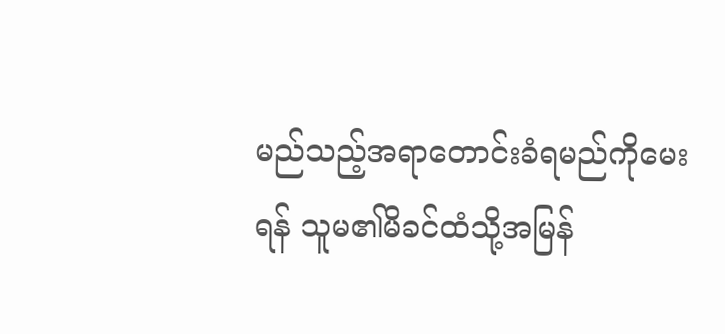မည်သည့်အရာတောင်းခံရမည်ကိုမေးရန် သူမ၏မိခင်ထံသို့အမြန်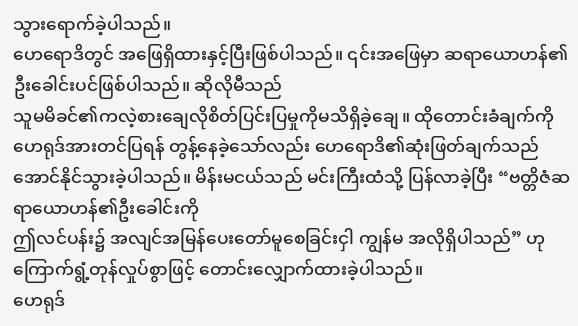သွားရောက်ခဲ့ပါသည်။
ဟေရောဒိတွင် အဖြေရှိထားနှင့်ပြီးဖြစ်ပါသည်။ ၎င်းအဖြေမှာ ဆရာယောဟန်၏
ဦးခေါင်းပင်ဖြစ်ပါသည်။ ဆိုလိုမီသည်
သူမမိခင်၏ကလဲ့စားချေလိုစိတ်ပြင်းပြမှုကိုမသိရှိခဲ့ချေ။ ထိုတောင်းခံချက်ကို
ဟေရုဒ်အားတင်ပြရန် တွန့်နေခဲ့သော်လည်း ဟေရောဒိ၏ဆုံးဖြတ်ချက်သည်
အောင်နိုင်သွားခဲ့ပါသည်။ မိန်းမငယ်သည် မင်းကြီးထံသို့ ပြန်လာခဲ့ပြီး “ဗတ္တိဇံဆရာယောဟန်၏ဦးခေါင်းကို
ဤလင်ပန်း၌ အလျင်အမြန်ပေးတော်မူစေခြင်းငှါ ကျွန်မ အလိုရှိပါသည်” ဟု
ကြောက်ရွံ့တုန်လှုပ်စွာဖြင့် တောင်းလျှောက်ထားခဲ့ပါသည်။
ဟေရုဒ်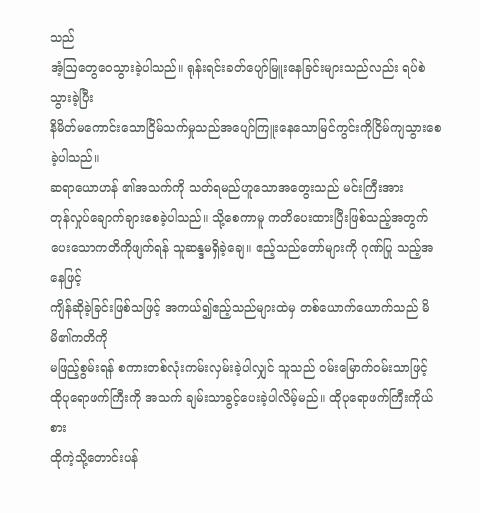သည်
အံ့ဩတွေဝေသွားခဲ့ပါသည်။ ရုန်းရင်းခတ်ပျော်မြူးနေခြင်းများသည်လည်း ရပ်စဲသွားခဲ့ပြီး
နိမိတ်မကောင်းသောငြိမ်သက်မှုသည်အပျော်ကြူးနေသောမြင်ကွင်းကိုငြိမ်ကျသွားစေခဲ့ပါသည်။
ဆရာယောဟန် ၏အသက်ကို သတ်ရမည်ဟူသောအတွေးသည် မင်းကြီးအား
တုန်လှုပ်ချောက်ချားစေခဲ့ပါသည်။ သို့စေကာမူ ကတိပေးထားပြီးဖြစ်သည့်အတွက်
ပေးသောကတိကိုဖျက်ရန် သူဆန္ဒမရှိခဲ့ချေ။ ဧည့်သည်တော်များကို ဂုဏ်ပြု သည့်အနေဖြင့်
ကျိန်ဆိုခဲ့ခြင်းဖြစ်သဖြင့် အကယ်၍ဧည့်သည်များထဲမှ တစ်ယောက်ယောက်သည် မိမိ၏ကတိကို
မဖြည့်စွမ်းရန် စကားတစ်လုံးကမ်းလှမ်းခဲ့ပါလျှင် သူသည် ဝမ်းမြောက်ဝမ်းသာဖြင့်
ထိုပုရောဖက်ကြီးကို အသက် ချမ်းသာခွင့်ပေးခဲ့ပါလိမ့်မည်။ ထိုပုရောဖက်ကြီးကိုယ်စား
ထိုကဲ့သို့တောင်းပန်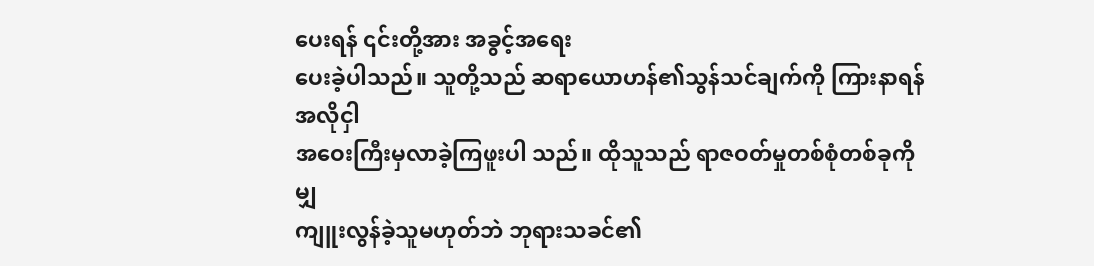ပေးရန် ၎င်းတို့အား အခွင့်အရေး
ပေးခဲ့ပါသည်။ သူတို့သည် ဆရာယောဟန်၏သွန်သင်ချက်ကို ကြားနာရန်အလိုငှါ
အဝေးကြီးမှလာခဲ့ကြဖူးပါ သည်။ ထိုသူသည် ရာဇဝတ်မှုတစ်စုံတစ်ခုကိုမျှ
ကျူးလွန်ခဲ့သူမဟုတ်ဘဲ ဘုရားသခင်၏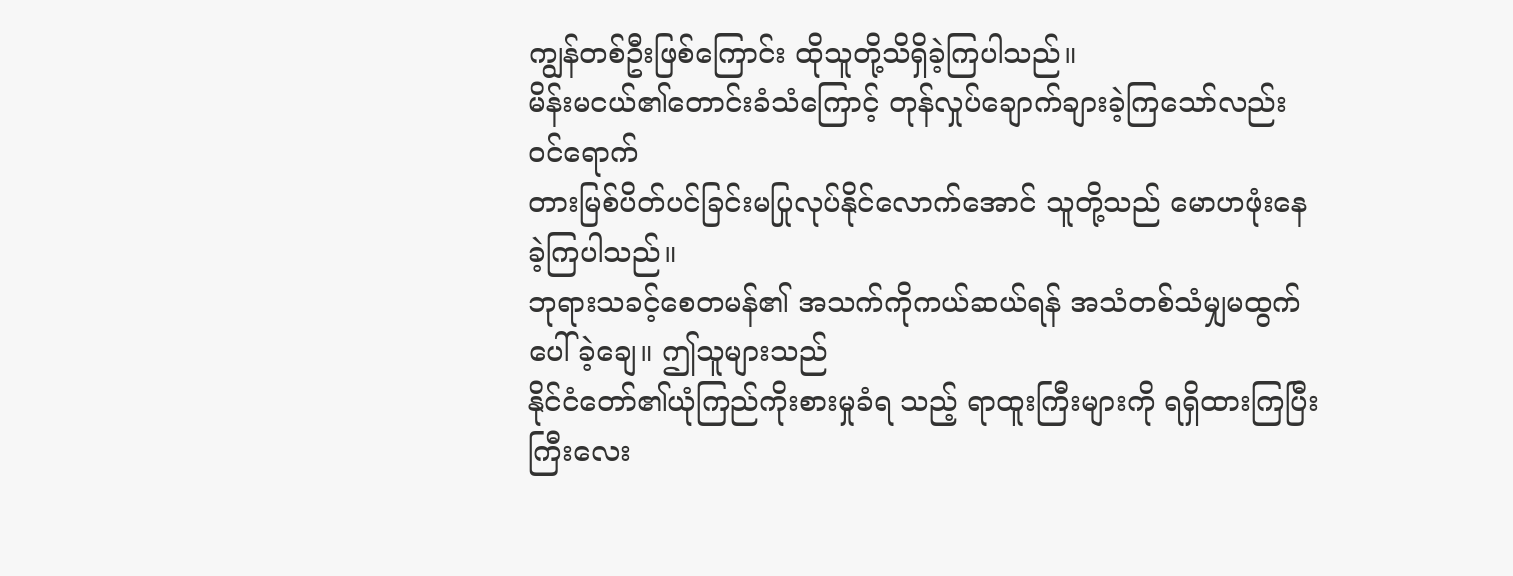ကျွန်တစ်ဦးဖြစ်ကြောင်း ထိုသူတို့သိရှိခဲ့ကြပါသည်။
မိန်းမငယ်၏တောင်းခံသံကြောင့် တုန်လှုပ်ချောက်ချားခဲ့ကြသော်လည်း ဝင်ရောက်
တားမြစ်ပိတ်ပင်ခြင်းမပြုလုပ်နိုင်လောက်အောင် သူတို့သည် မောဟဖုံးနေခဲ့ကြပါသည်။
ဘုရားသခင့်စေတမန်၏ အသက်ကိုကယ်ဆယ်ရန် အသံတစ်သံမျှမထွက်ပေါ်ခဲ့ချေ။ ဤသူများသည်
နိုင်ငံတော်၏ယုံကြည်ကိုးစားမှုခံရ သည့် ရာထူးကြီးများကို ရရှိထားကြပြီး
ကြီးလေး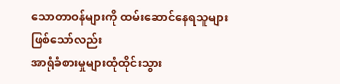သောတာဝန်များကို ထမ်းဆောင်နေရသူများဖြစ်သော်လည်း
အာရုံခံစားမှုများထုံထိုင်းသွား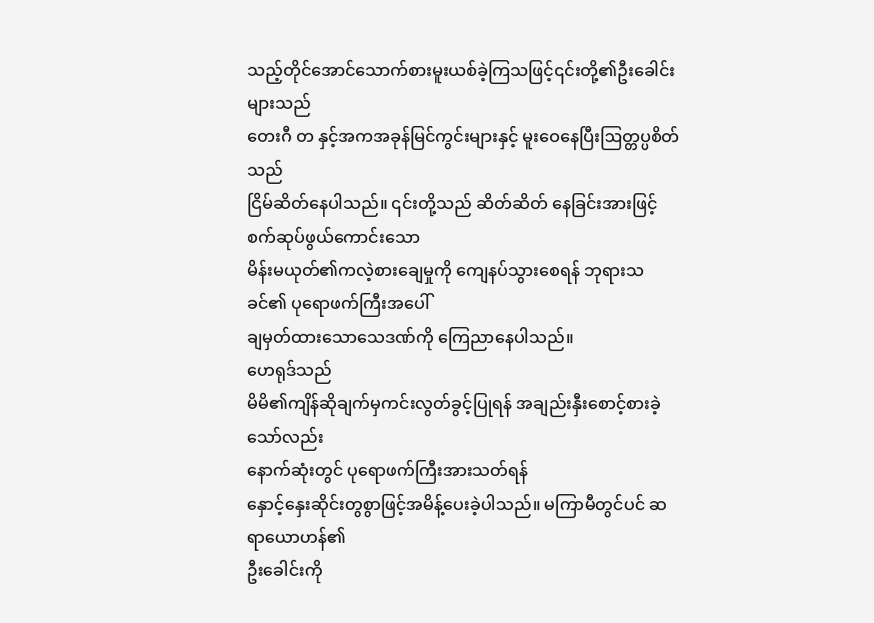သည့်တိုင်အောင်သောက်စားမူးယစ်ခဲ့ကြသဖြင့်၎င်းတို့၏ဦးခေါင်းများသည်
တေးဂီ တ နှင့်အကအခုန်မြင်ကွင်းများနှင့် မူးဝေနေပြီးဩတ္တပ္ပစိတ်သည်
ငြိမ်ဆိတ်နေပါသည်။ ၎င်းတို့သည် ဆိတ်ဆိတ် နေခြင်းအားဖြင့် စက်ဆုပ်ဖွယ်ကောင်းသော
မိန်းမယုတ်၏ကလဲ့စားချေမှုကို ကျေနပ်သွားစေရန် ဘုရားသခင်၏ ပုရောဖက်ကြီးအပေါ်
ချမှတ်ထားသောသေဒဏ်ကို ကြေညာနေပါသည်။
ဟေရုဒ်သည်
မိမိ၏ကျိန်ဆိုချက်မှကင်းလွတ်ခွင့်ပြုရန် အချည်းနှီးစောင့်စားခဲ့သော်လည်း
နောက်ဆုံးတွင် ပုရောဖက်ကြီးအားသတ်ရန်
နှောင့်နှေးဆိုင်းတွစွာဖြင့်အမိန့်ပေးခဲ့ပါသည်။ မကြာမီတွင်ပင် ဆရာယောဟန်၏
ဦးခေါင်းကို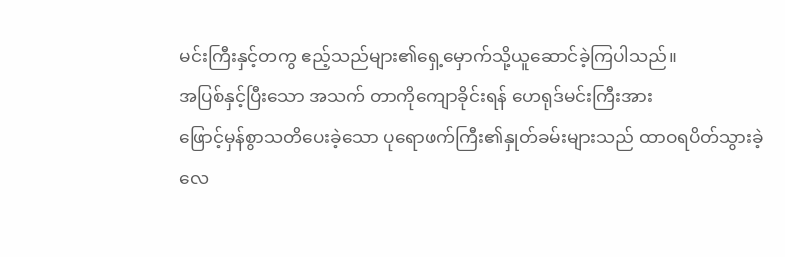မင်းကြီးနှင့်တကွ ဧည့်သည်များ၏ရှေ့မှောက်သို့ယူဆောင်ခဲ့ကြပါသည်။
အပြစ်နှင့်ပြီးသော အသက် တာကိုကျောခိုင်းရန် ဟေရုဒ်မင်းကြီးအား
ဖြောင့်မှန်စွာသတိပေးခဲ့သော ပုရောဖက်ကြီး၏နှုတ်ခမ်းများသည် ထာဝရပိတ်သွားခဲ့လေ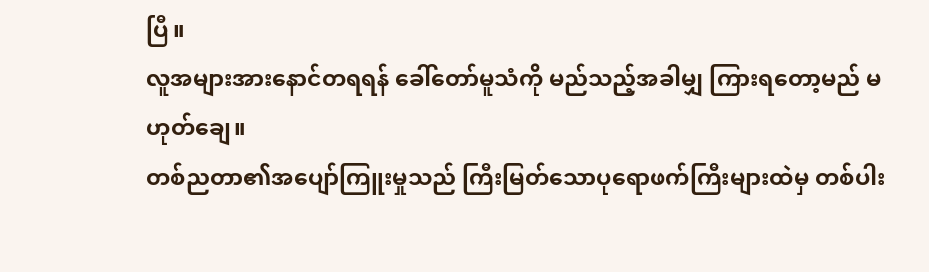ပြီ။
လူအများအားနောင်တရရန် ခေါ်တော်မူသံကို မည်သည့်အခါမျှ ကြားရတော့မည် မဟုတ်ချေ။
တစ်ညတာ၏အပျော်ကြူးမှုသည် ကြီးမြတ်သောပုရောဖက်ကြီးများထဲမှ တစ်ပါး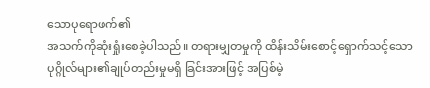သောပုရောဖက်၏
အသက်ကိုဆုံးရှုံးစေခဲ့ပါသည်။ တရားမျှတမှုကို ထိန်းသိမ်းစောင့်ရှောက်သင့်သော
ပုဂ္ဂိုလ်များ၏ချုပ်တည်းမှုမရှိ ခြင်းအားဖြင့် အပြစ်မဲ့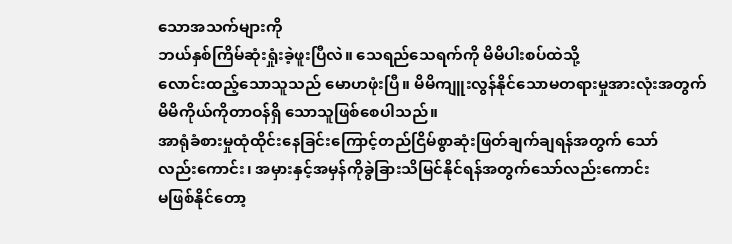သောအသက်များကို
ဘယ်နှစ်ကြိမ်ဆုံးရှုံးခဲ့ဖူးပြီလဲ။ သေရည်သေရက်ကို မိမိပါးစပ်ထဲသို့
လောင်းထည့်သောသူသည် မောဟဖုံးပြီ။ မိမိကျူးလွန်နိုင်သောမတရားမှုအားလုံးအတွက်
မိမိကိုယ်ကိုတာဝန်ရှိ သောသူဖြစ်စေပါသည်။
အာရုံခံစားမှုထုံထိုင်းနေခြင်းကြောင့်တည်ငြိမ်စွာဆုံးဖြတ်ချက်ချရန်အတွက် သော်
လည်းကောင်း၊ အမှားနှင့်အမှန်ကိုခွဲခြားသိမြင်နိုင်ရန်အတွက်သော်လည်းကောင်း
မဖြစ်နိုင်တော့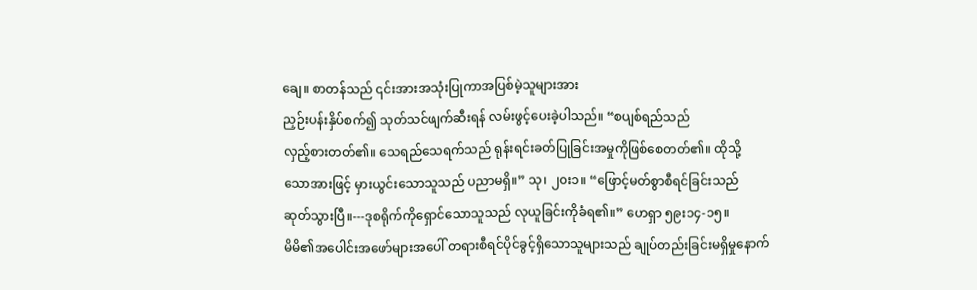ချေ။ စာတန်သည် ၎င်းအားအသုံးပြုကာအပြစ်မဲ့သူများအား
ညှဉ်းပန်းနှိပ်စက်၍ သုတ်သင်ဖျက်ဆီးရန် လမ်းဖွင့်ပေးခဲ့ပါသည်။ “စပျစ်ရည်သည်
လှည့်စားတတ်၏။ သေရည်သေရက်သည် ရုန်းရင်းခတ်ပြုခြင်းအမှုကိုဖြစ်စေတတ်၏။ ထိုသို့
သောအားဖြင့် မှားယွင်းသောသူသည် ပညာမရှိ။” သု၊ ၂၀း၁။ “ဖြောင့်မတ်စွာစီရင်ခြင်းသည်
ဆုတ်သွားပြီ။---ဒုစရိုက်ကိုရှောင်သောသူသည် လုယူခြင်းကိုခံရ၏။” ဟေရှာ ၅၉း၁၄-၁၅။
မိမိ၏အပေါင်းအဖော်များအပေါ် တရားစီရင်ပိုင်ခွင့်ရှိသောသူများသည် ချုပ်တည်းခြင်းမရှိမှုနောက်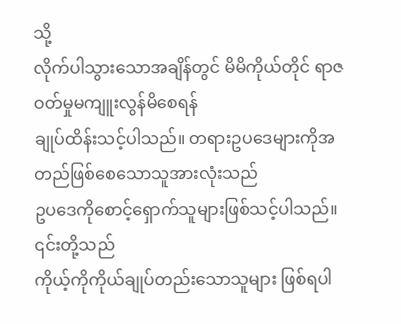သို့
လိုက်ပါသွားသောအချိန်တွင် မိမိကိုယ်တိုင် ရာဇဝတ်မှုမကျူးလွန်မိစေရန်
ချုပ်ထိန်းသင့်ပါသည်။ တရားဥပဒေများကိုအတည်ဖြစ်စေသောသူအားလုံးသည်
ဥပဒေကိုစောင့်ရှောက်သူများဖြစ်သင့်ပါသည်။ ၎င်းတို့သည်
ကိုယ့်ကိုကိုယ်ချုပ်တည်းသောသူများ ဖြစ်ရပါ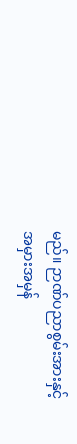မည်။ ဉာဏ်ပညာစွမ်းအားနှင့်
အမှားအမှန်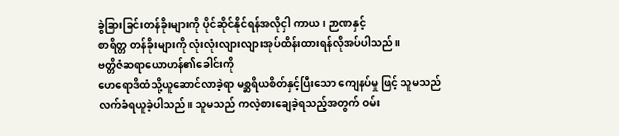ခွဲခြားခြင်းတန်ခိုးများကို ပိုင်ဆိုင်နိုင်ရန်အလိုငှါ ကာယ၊ ဉာဏနှင့်
စာရိတ္တ တန်ခိုးများကို လုံးလုံးလျားလျားအုပ်ထိန်းထားရန်လိုအပ်ပါသည်။
ဗတ္တိဇံဆရာယောဟန်၏ခေါင်းကို
ဟေရောဒိထံသို့ယူဆောင်လာခဲ့ရာ မစ္ဆရိယစိတ်နှင့်ပြီးသော ကျေနပ်မှု ဖြင့် သူမသည်
လက်ခံရယူခဲ့ပါသည်။ သူမသည် ကလဲ့စားချေခဲ့ရသည့်အတွက် ဝမ်း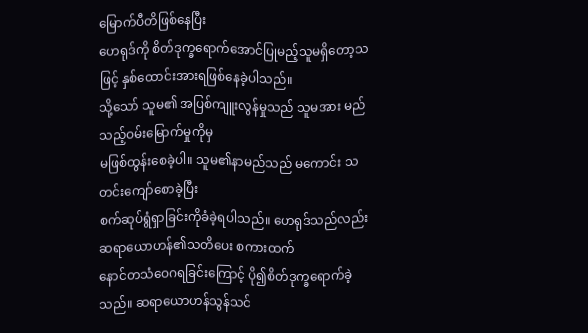မြောက်ပီတိဖြစ်နေပြီး
ဟေရုဒ်ကို စိတ်ဒုက္ခရောက်အောင်ပြုမည့်သူမရှိတော့သဖြင့် နှစ်ထောင်းအားရဖြစ်နေခဲ့ပါသည်။
သို့သော် သူမ၏ အပြစ်ကျူးလွန်မှုသည် သူမအား မည်သည့်ဝမ်းမြောက်မှုကိုမှ
မဖြစ်ထွန်းစေခဲ့ပါ။ သူမ၏နာမည်သည် မကောင်း သတင်းကျော်စောခဲ့ပြီး
စက်ဆုပ်ရွံရှာခြင်းကိုခံခဲ့ရပါသည်။ ဟေရုဒ်သည်လည်း ဆရာယောဟန်၏သတိပေး စကားထက်
နောင်တသံဝေဂရခြင်းကြောင့် ပို၍စိတ်ဒုက္ခရောက်ခဲ့သည်။ ဆရာယောဟန်သွန်သင်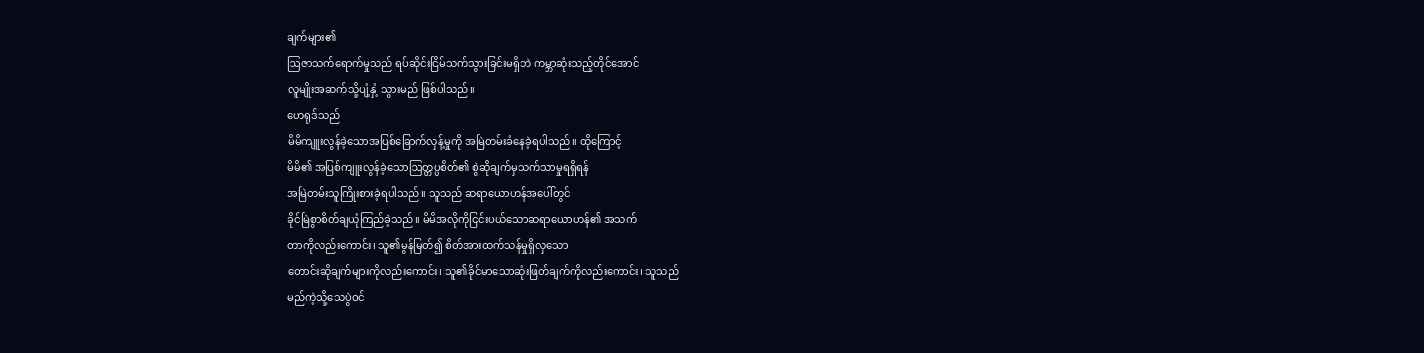ချက်များ၏
ဩဇာသက်ရောက်မှုသည် ရပ်ဆိုင်းငြိမ်သက်သွားခြင်းမရှိဘဲ ကမ္ဘာဆုံးသည့်တိုင်အောင်
လူမျိုးအဆက်သို့ပျံ့နှံ့ သွားမည် ဖြစ်ပါသည်။
ဟေရုဒ်သည်
မိမိကျူးလွန်ခဲ့သောအပြစ်ခြောက်လှန့်မှုကို အမြဲတမ်းခံနေခဲ့ရပါသည်။ ထိုကြောင့်
မိမိ၏ အပြစ်ကျူးလွန်ခဲ့သောဩတ္တပ္ပစိတ်၏ စွဲဆိုချက်မှသက်သာမှုရရှိရန်
အမြဲတမ်းသူကြိုးစားခဲ့ရပါသည်။ သူသည် ဆရာယောဟန်အပေါ်တွင်
ခိုင်မြဲစွာစိတ်ချယုံကြည်ခဲ့သည်။ မိမိအလိုကိုငြင်းပယ်သောဆရာယောဟန်၏ အသက်
တာကိုလည်းကောင်း၊ သူ၏မွန်မြတ်၍ စိတ်အားထက်သန်မှုရှိလှသော
တောင်းဆိုချက်များကိုလည်းကောင်း၊ သူ၏ခိုင်မာသောဆုံးဖြတ်ချက်ကိုလည်းကောင်း၊ သူသည်
မည်ကဲ့သို့သေပွဲဝင်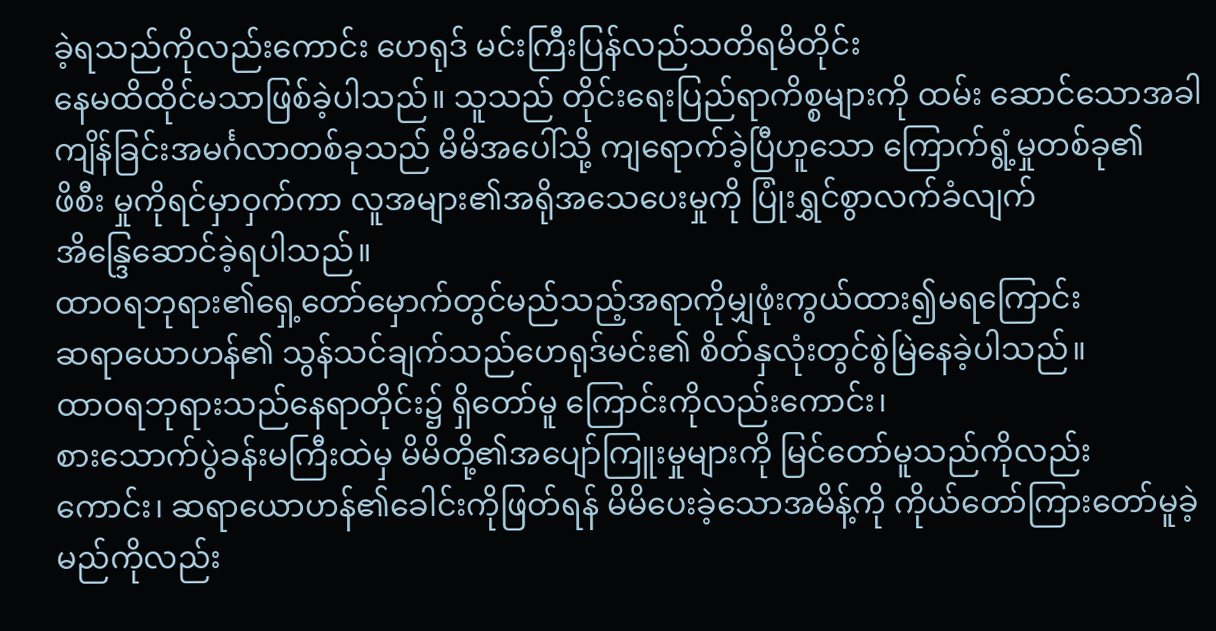ခဲ့ရသည်ကိုလည်းကောင်း ဟေရုဒ် မင်းကြီးပြန်လည်သတိရမိတိုင်း
နေမထိထိုင်မသာဖြစ်ခဲ့ပါသည်။ သူသည် တိုင်းရေးပြည်ရာကိစ္စများကို ထမ်း ဆောင်သောအခါ
ကျိန်ခြင်းအမင်္ဂလာတစ်ခုသည် မိမိအပေါ်သို့ ကျရောက်ခဲ့ပြီဟူသော ကြောက်ရွံ့မှုတစ်ခု၏
ဖိစီး မှုကိုရင်မှာဝှက်ကာ လူအများ၏အရိုအသေပေးမှုကို ပြုံးရွှင်စွာလက်ခံလျက်
အိန္ဒြေဆောင်ခဲ့ရပါသည်။
ထာဝရဘုရား၏ရှေ့တော်မှောက်တွင်မည်သည့်အရာကိုမျှဖုံးကွယ်ထား၍မရကြောင်း
ဆရာယောဟန်၏ သွန်သင်ချက်သည်ဟေရုဒ်မင်း၏ စိတ်နှလုံးတွင်စွဲမြဲနေခဲ့ပါသည်။
ထာဝရဘုရားသည်နေရာတိုင်း၌ ရှိတော်မူ ကြောင်းကိုလည်းကောင်း၊
စားသောက်ပွဲခန်းမကြီးထဲမှ မိမိတို့၏အပျော်ကြူးမှုများကို မြင်တော်မူသည်ကိုလည်း
ကောင်း၊ ဆရာယောဟန်၏ခေါင်းကိုဖြတ်ရန် မိမိပေးခဲ့သောအမိန့်ကို ကိုယ်တော်ကြားတော်မူခဲ့မည်ကိုလည်း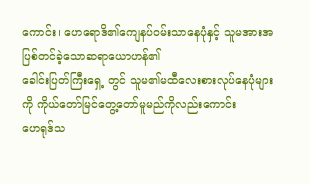ကောင်း၊ ဟေရောဒိ၏ကျေနပ်ဝမ်းသာနေပုံနှင့် သူမအားအပြစ်တင်ခဲ့သောဆရာယောဟန်၏
ခေါင်းပြတ်ကြီးရှေ့ တွင် သူမ၏မထီလေးစားလုပ်နေပုံများကို ကိုယ်တော်မြင်တွေ့တော်မူမည်ကိုလည်းကောင်း
ဟေရုဒ်သ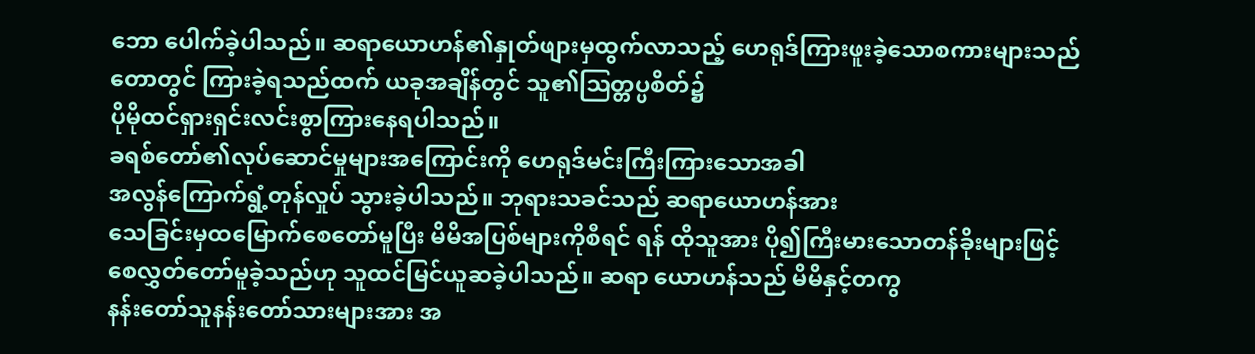ဘော ပေါက်ခဲ့ပါသည်။ ဆရာယောဟန်၏နှုတ်ဖျားမှထွက်လာသည့် ဟေရုဒ်ကြားဖူးခဲ့သောစကားများသည်
တောတွင် ကြားခဲ့ရသည်ထက် ယခုအချိန်တွင် သူ၏ဩတ္တပ္ပစိတ်၌
ပိုမိုထင်ရှားရှင်းလင်းစွာကြားနေရပါသည်။
ခရစ်တော်၏လုပ်ဆောင်မှုများအကြောင်းကို ဟေရုဒ်မင်းကြီးကြားသောအခါ
အလွန်ကြောက်ရွံ့တုန်လှုပ် သွားခဲ့ပါသည်။ ဘုရားသခင်သည် ဆရာယောဟန်အား
သေခြင်းမှထမြောက်စေတော်မူပြီး မိမိအပြစ်များကိုစီရင် ရန် ထိုသူအား ပို၍ကြီးမားသောတန်ခိုးများဖြင့်
စေလွှတ်တော်မူခဲ့သည်ဟု သူထင်မြင်ယူဆခဲ့ပါသည်။ ဆရာ ယောဟန်သည် မိမိနှင့်တကွ
နန်းတော်သူနန်းတော်သားများအား အ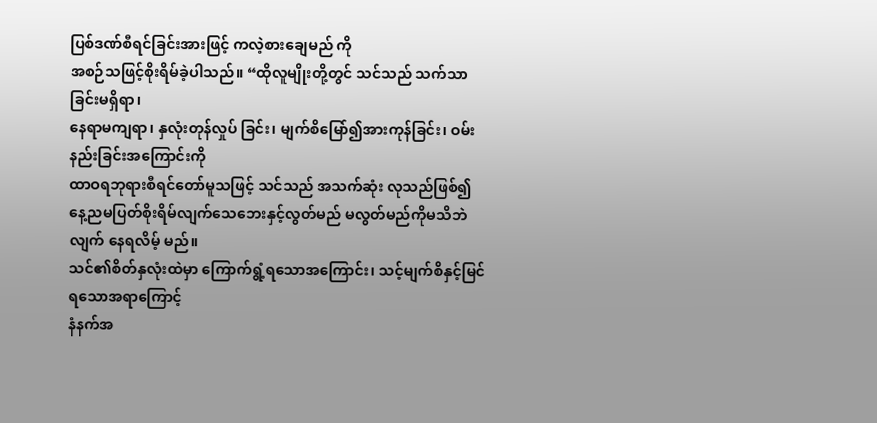ပြစ်ဒဏ်စီရင်ခြင်းအားဖြင့် ကလဲ့စားချေမည် ကို
အစဉ်သဖြင့်စိုးရိမ်ခဲ့ပါသည်။ “ထိုလူမျိုးတို့တွင် သင်သည် သက်သာခြင်းမရှိရာ၊
နေရာမကျရာ၊ နှလုံးတုန်လှုပ် ခြင်း၊ မျက်စိမြော်၍အားကုန်ခြင်း၊ ဝမ်းနည်းခြင်းအကြောင်းကို
ထာဝရဘုရားစီရင်တော်မူသဖြင့် သင်သည် အသက်ဆုံး လုသည်ဖြစ်၍
နေ့ညမပြတ်စိုးရိမ်လျက်သေဘေးနှင့်လွတ်မည် မလွတ်မည်ကိုမသိဘဲလျက် နေရလိမ့် မည်။
သင်၏စိတ်နှလုံးထဲမှာ ကြောက်ရွံ့ရသောအကြောင်း၊ သင့်မျက်စိနှင့်မြင်ရသောအရာကြောင့်
နံနက်အ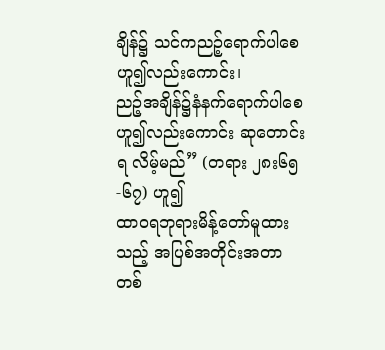ချိန်၌ သင်ကညဉ့်ရောက်ပါစေဟူ၍လည်းကောင်း၊
ညဉ့်အချိန်၌နံနက်ရောက်ပါစေဟူ၍လည်းကောင်း ဆုတောင်းရ လိမ့်မည်” (တရား ၂၈း၆၅-၆၇) ဟူ၍
ထာဝရဘုရားမိန့်တော်မူထားသည့် အပြစ်အတိုင်းအတာတစ်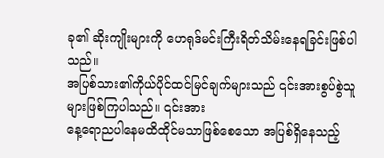ခု၏ ဆိုးကျိုးများကို ဟေရုဒ်မင်းကြီးရိတ်သိမ်းနေရခြင်းဖြစ်ပါသည်။
အပြစ်သား၏ကိုယ်ပိုင်ထင်မြင်ချက်များသည် ၎င်းအားစွပ်စွဲသူများဖြစ်ကြပါသည်။ ၎င်းအား
နေ့ရောညပါနေမထိထိုင်မသာဖြစ်စေသော အပြစ်ရှိနေသည့်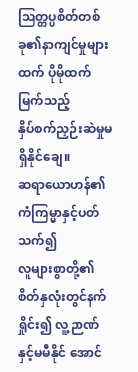ဩတ္တပ္ပစိတ်တစ်ခု၏နာကျင်မှုများထက် ပိုမိုထက်မြက်သည့်
နှိပ်စက်ညှဉ်းဆဲမှုမရှိနိုင်ချေ။
ဆရာယောဟန်၏ကံကြမ္မာနှင့်ပတ်သက်၍
လူများစွာတို့၏စိတ်နှလုံးတွင်နက်ရှိုင်း၍ လူ့ဉာဏ်နှင့်မမီနိုင် အောင်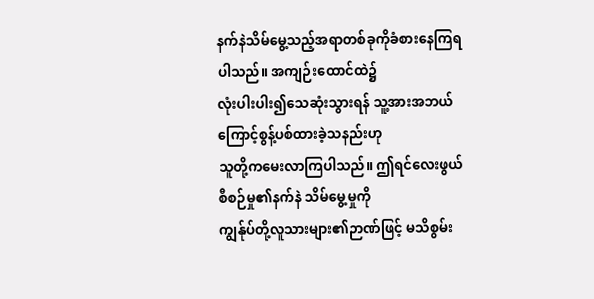နက်နဲသိမ်မွေ့သည့်အရာတစ်ခုကိုခံစားနေကြရပါသည်။ အကျဉ်းထောင်ထဲ၌
လုံးပါးပါး၍သေဆုံးသွားရန် သူ့အားအဘယ်ကြောင့်စွန့်ပစ်ထားခဲ့သနည်းဟု
သူတို့ကမေးလာကြပါသည်။ ဤရင်လေးဖွယ်စီစဉ်မှု၏နက်နဲ သိမ်မွေ့မှုကို
ကျွန်ုပ်တို့လူသားများ၏ဉာဏ်ဖြင့် မသိစွမ်း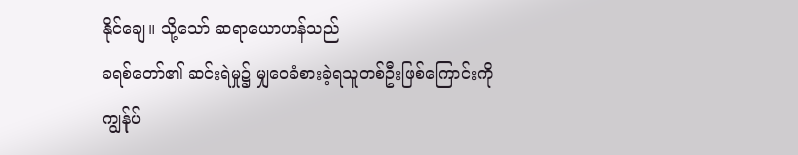နိုင်ချေ။ သို့သော် ဆရာယောဟန်သည်
ခရစ်တော်၏ ဆင်းရဲမှု၌ မျှဝေခံစားခဲ့ရသူတစ်ဦးဖြစ်ကြောင်းကို
ကျွန်ုပ်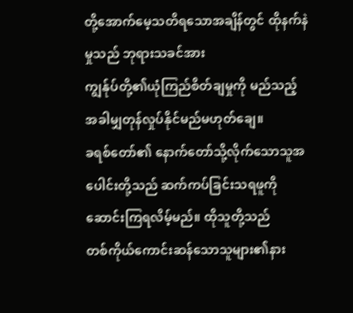တို့အောက်မေ့သတိရသောအချိန်တွင် ထိုနက်နဲမှုသည် ဘုရားသခင်အား
ကျွန်ုပ်တို့၏ယုံကြည်စိတ်ချမှုကို မည်သည့်အခါမျှတုန်လှုပ်နိုင်မည်မဟုတ်ချေ။
ခရစ်တော်၏ နောက်တော်သို့လိုက်သောသူအပေါင်းတို့သည် ဆက်ကပ်ခြင်းသရဖူကို
ဆောင်းကြရလိမ့်မည်။ ထိုသူတို့သည်
တစ်ကိုယ်ကောင်းဆန်သောသူများ၏နား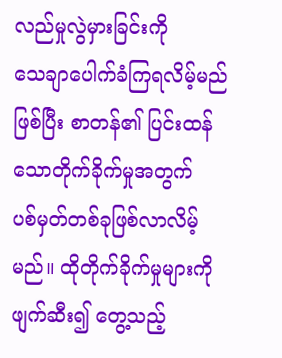လည်မှုလွဲမှားခြင်းကို
သေချာပေါက်ခံကြရလိမ့်မည်ဖြစ်ပြီး စာတန်၏ ပြင်းထန်သောတိုက်ခိုက်မှုအတွက်
ပစ်မှတ်တစ်ခုဖြစ်လာလိမ့်မည်။ ထိုတိုက်ခိုက်မှုများကို ဖျက်ဆီး၍ တွေ့သည့်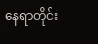နေရာတိုင်း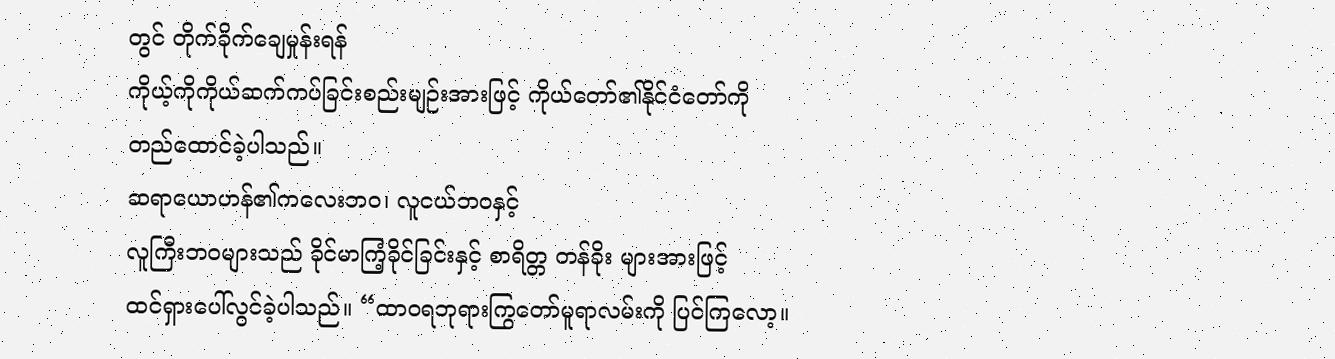တွင် တိုက်ခိုက်ချေမှုန်းရန်
ကိုယ့်ကိုကိုယ်ဆက်ကပ်ခြင်းစည်းမျဉ်းအားဖြင့် ကိုယ်တော်၏နိုင်ငံတော်ကို
တည်ထောင်ခဲ့ပါသည်။
ဆရာယောဟန်၏ကလေးဘဝ၊ လူငယ်ဘဝနှင့်
လူကြီးဘဝများသည် ခိုင်မာကြံ့ခိုင်ခြင်းနှင့် စာရိတ္တ တန်ခိုး များအားဖြင့်
ထင်ရှားပေါ်လွင်ခဲ့ပါသည်။ “ထာဝရဘုရားကြွတော်မူရာလမ်းကို ပြင်ကြလော့။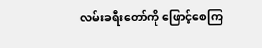လမ်းခရီးတော်ကို ဖြောင့်စေကြ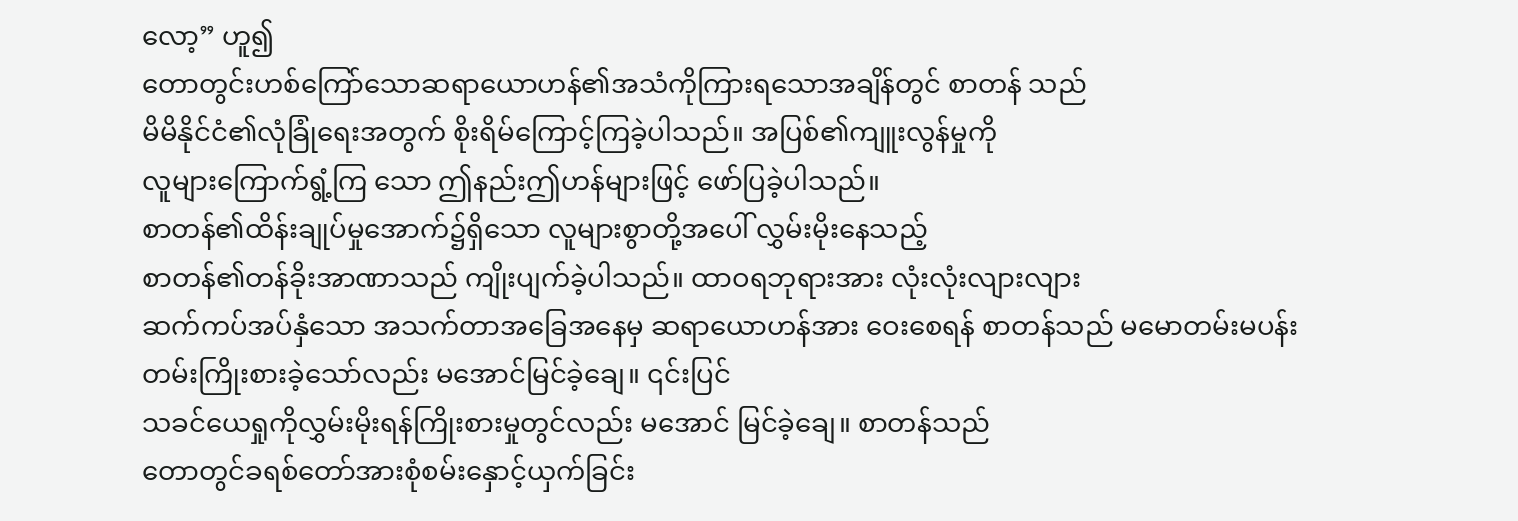လော့” ဟူ၍
တောတွင်းဟစ်ကြော်သောဆရာယောဟန်၏အသံကိုကြားရသောအချိန်တွင် စာတန် သည်
မိမိနိုင်ငံ၏လုံခြုံရေးအတွက် စိုးရိမ်ကြောင့်ကြခဲ့ပါသည်။ အပြစ်၏ကျူးလွန်မှုကို
လူများကြောက်ရွံ့ကြ သော ဤနည်းဤဟန်များဖြင့် ဖော်ပြခဲ့ပါသည်။
စာတန်၏ထိန်းချုပ်မှုအောက်၌ရှိသော လူများစွာတို့အပေါ် လွှမ်းမိုးနေသည့်
စာတန်၏တန်ခိုးအာဏာသည် ကျိုးပျက်ခဲ့ပါသည်။ ထာဝရဘုရားအား လုံးလုံးလျားလျား
ဆက်ကပ်အပ်နှံသော အသက်တာအခြေအနေမှ ဆရာယောဟန်အား ဝေးစေရန် စာတန်သည် မမောတမ်းမပန်း
တမ်းကြိုးစားခဲ့သော်လည်း မအောင်မြင်ခဲ့ချေ။ ၎င်းပြင်
သခင်ယေရှုကိုလွှမ်းမိုးရန်ကြိုးစားမှုတွင်လည်း မအောင် မြင်ခဲ့ချေ။ စာတန်သည်
တောတွင်ခရစ်တော်အားစုံစမ်းနှောင့်ယှက်ခြင်း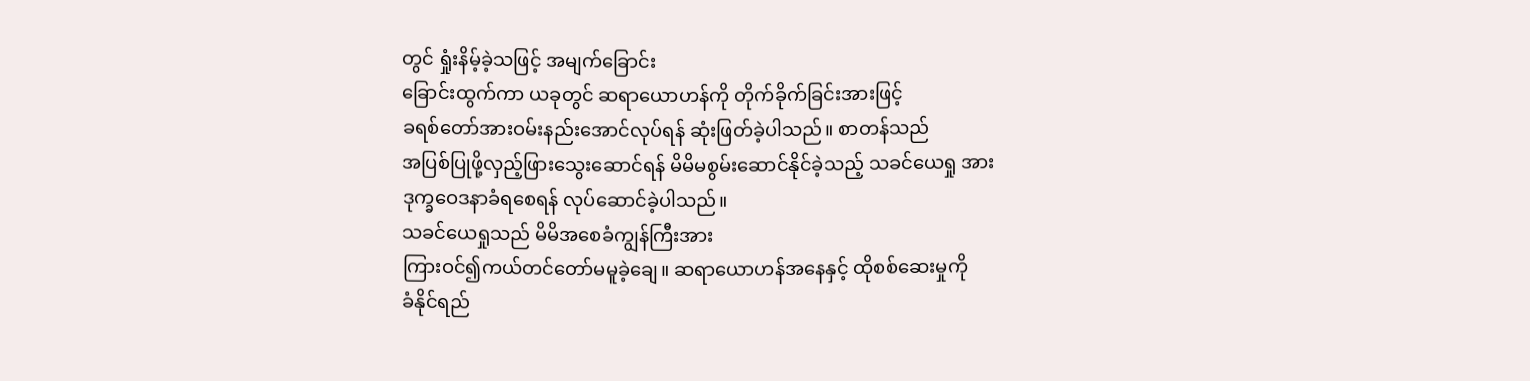တွင် ရှုံးနိမ့်ခဲ့သဖြင့် အမျက်ခြောင်း
ခြောင်းထွက်ကာ ယခုတွင် ဆရာယောဟန်ကို တိုက်ခိုက်ခြင်းအားဖြင့်
ခရစ်တော်အားဝမ်းနည်းအောင်လုပ်ရန် ဆုံးဖြတ်ခဲ့ပါသည်။ စာတန်သည်
အပြစ်ပြုဖို့လှည့်ဖြားသွေးဆောင်ရန် မိမိမစွမ်းဆောင်နိုင်ခဲ့သည့် သခင်ယေရှု အား
ဒုက္ခဝေဒနာခံရစေရန် လုပ်ဆောင်ခဲ့ပါသည်။
သခင်ယေရှုသည် မိမိအစေခံကျွန်ကြီးအား
ကြားဝင်၍ကယ်တင်တော်မမူခဲ့ချေ။ ဆရာယောဟန်အနေနှင့် ထိုစစ်ဆေးမှုကို
ခံနိုင်ရည်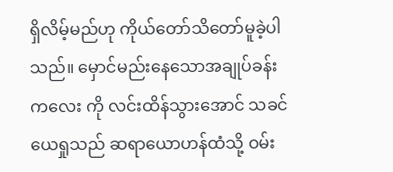ရှိလိမ့်မည်ဟု ကိုယ်တော်သိတော်မူခဲ့ပါသည်။ မှောင်မည်းနေသောအချုပ်ခန်း
ကလေး ကို လင်းထိန်သွားအောင် သခင်ယေရှုသည် ဆရာယောဟန်ထံသို့ ဝမ်း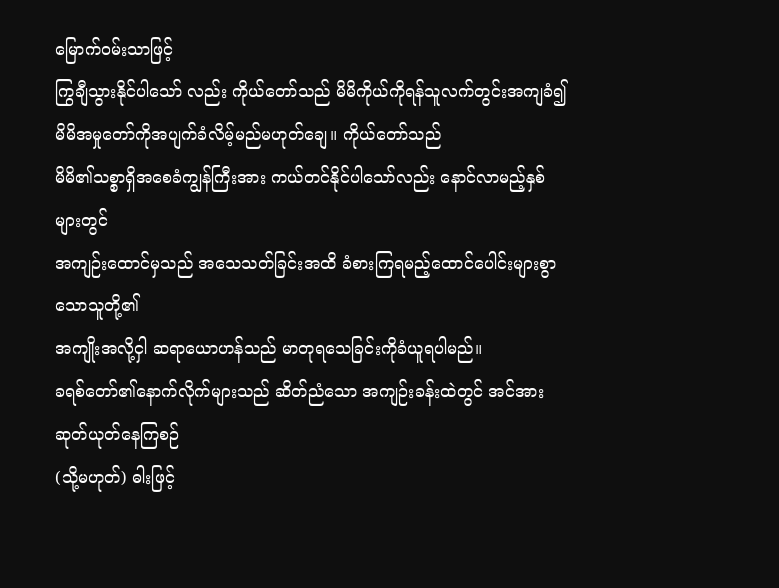မြောက်ဝမ်းသာဖြင့်
ကြွချီသွားနိုင်ပါသော် လည်း ကိုယ်တော်သည် မိမိကိုယ်ကိုရန်သူလက်တွင်းအကျခံ၍
မိမိအမှုတော်ကိုအပျက်ခံလိမ့်မည်မဟုတ်ချေ။ ကိုယ်တော်သည်
မိမိ၏သစ္စာရှိအစေခံကျွန်ကြီးအား ကယ်တင်နိုင်ပါသော်လည်း နောင်လာမည့်နှစ်များတွင်
အကျဉ်းထောင်မှသည် အသေသတ်ခြင်းအထိ ခံစားကြရမည့်ထောင်ပေါင်းများစွာသောသူတို့၏
အကျိုးအလို့ငှါ ဆရာယောဟန်သည် မာတုရသေခြင်းကိုခံယူရပါမည်။
ခရစ်တော်၏နောက်လိုက်များသည် ဆိတ်ညံသော အကျဉ်းခန်းထဲတွင် အင်အားဆုတ်ယုတ်နေကြစဉ်
(သို့မဟုတ်) ဓါးဖြင့်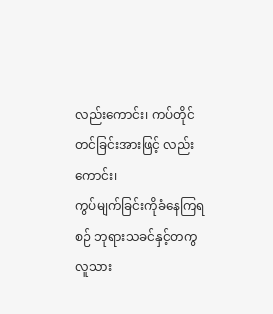လည်းကောင်း၊ ကပ်တိုင်တင်ခြင်းအားဖြင့် လည်းကောင်း၊
ကွပ်မျက်ခြင်းကိုခံနေကြရစဉ် ဘုရားသခင်နှင့်တကွ လူသား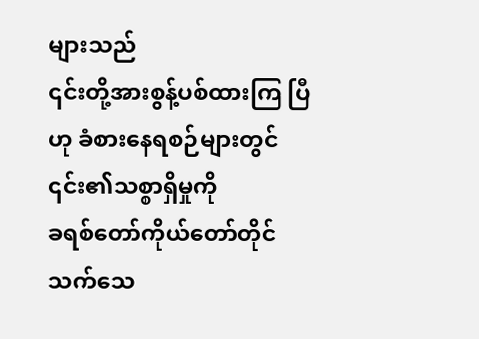များသည်
၎င်းတို့အားစွန့်ပစ်ထားကြ ပြီဟု ခံစားနေရစဉ်များတွင် ၎င်း၏သစ္စာရှိမှုကို
ခရစ်တော်ကိုယ်တော်တိုင်သက်သေ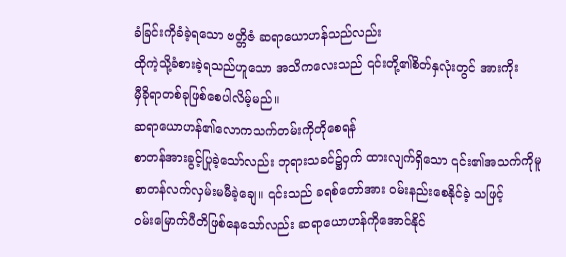ခံခြင်းကိုခံခဲ့ရသော ဗတ္တိဇံ ဆရာယောဟန်သည်လည်း
ထိုကဲ့သို့ခံစားခဲ့ရသည်ဟူသော အသိကလေးသည် ၎င်းတို့၏စိတ်နှလုံးတွင် အားကိုး
မှီခိုရာတစ်ခုဖြစ်စေပါလိမ့်မည်။
ဆရာယောဟန်၏လောကသက်တမ်းကိုတိုစေရန်
စာတန်အားခွင့်ပြုခဲ့သော်လည်း ဘုရားသခင်၌ဝှက် ထားလျက်ရှိသော ၎င်း၏အသက်ကိုမူ
စာတန်လက်လှမ်းမမီခဲ့ချေ။ ၎င်းသည် ခရစ်တော်အား ဝမ်းနည်းစေနိုင်ခဲ့ သဖြင့်
ဝမ်းမြောက်ပီတိဖြစ်နေသော်လည်း ဆရာယောဟန်ကိုအောင်နိုင်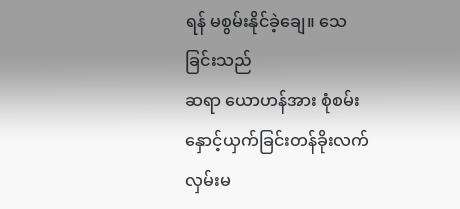ရန် မစွမ်းနိုင်ခဲ့ချေ။ သေခြင်းသည်
ဆရာ ယောဟန်အား စုံစမ်းနှောင့်ယှက်ခြင်းတန်ခိုးလက်လှမ်းမ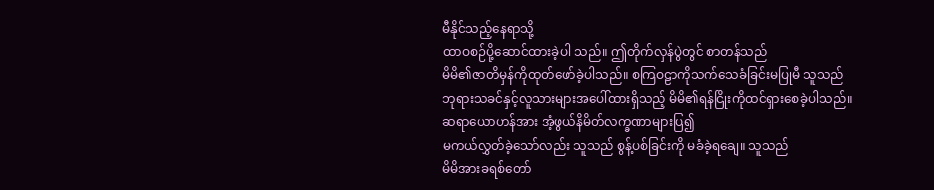မီနိုင်သည့်နေရာသို့
ထာဝစဉ်ပို့ဆောင်ထားခဲ့ပါ သည်။ ဤတိုက်လှန်ပွဲတွင် စာတန်သည်
မိမိ၏ဇာတိမှန်ကိုထုတ်ဖော်ခဲ့ပါသည်။ စကြဝဠာကိုသက်သေခံခြင်းမပြုမီ သူသည်
ဘုရားသခင်နှင့်လူသားများအပေါ်ထားရှိသည့် မိမိ၏ရန်ငြိုးကိုထင်ရှားစေခဲ့ပါသည်။
ဆရာယောဟန်အား အံ့ဖွယ်နိမိတ်လက္ခဏာများပြ၍
မကယ်လွှတ်ခဲ့သော်လည်း သူသည် စွန့်ပစ်ခြင်းကို မခံခဲ့ရချေ။ သူသည်
မိမိအားခရစ်တော်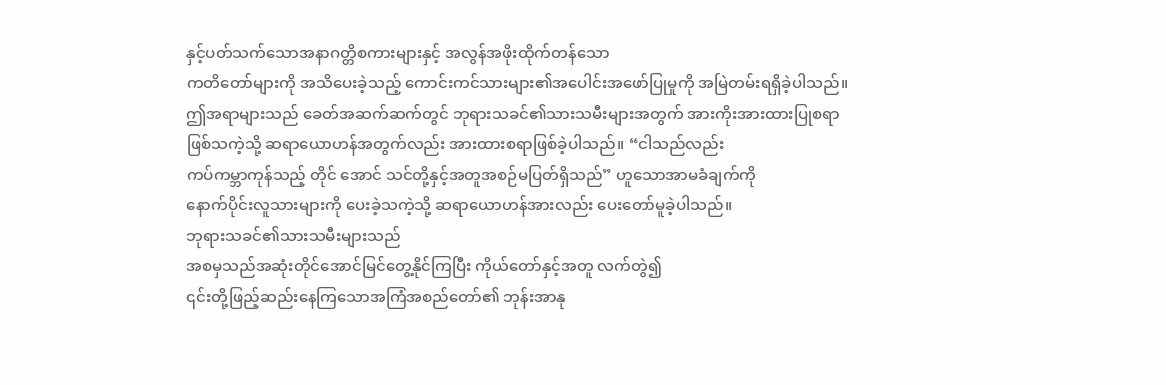နှင့်ပတ်သက်သောအနာဂတ္တိစကားများနှင့် အလွန်အဖိုးထိုက်တန်သော
ကတိတော်များကို အသိပေးခဲ့သည့် ကောင်းကင်သားများ၏အပေါင်းအဖော်ပြုမှုကို အမြဲတမ်းရရှိခဲ့ပါသည်။
ဤအရာများသည် ခေတ်အဆက်ဆက်တွင် ဘုရားသခင်၏သားသမီးများအတွက် အားကိုးအားထားပြုစရာ
ဖြစ်သကဲ့သို့ ဆရာယောဟန်အတွက်လည်း အားထားစရာဖြစ်ခဲ့ပါသည်။ “ငါသည်လည်း
ကပ်ကမ္ဘာကုန်သည့် တိုင် အောင် သင်တို့နှင့်အတူအစဉ်မပြတ်ရှိသည်” ဟူသောအာမခံချက်ကို
နောက်ပိုင်းလူသားများကို ပေးခဲ့သကဲ့သို့ ဆရာယောဟန်အားလည်း ပေးတော်မူခဲ့ပါသည်။
ဘုရားသခင်၏သားသမီးများသည်
အစမှသည်အဆုံးတိုင်အောင်မြင်တွေ့နိုင်ကြပြီး ကိုယ်တော်နှင့်အတူ လက်တွဲ၍
၎င်းတို့ဖြည့်ဆည်းနေကြသောအကြံအစည်တော်၏ ဘုန်းအာနု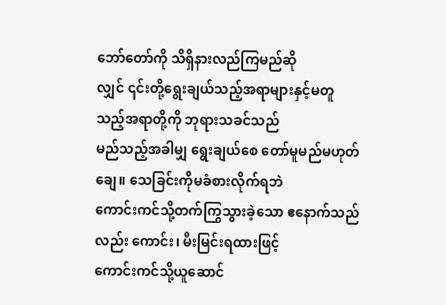ဘော်တော်ကို သိရှိနားလည်ကြမည်ဆို
လျှင် ၎င်းတို့ရွေးချယ်သည့်အရာများနှင့်မတူသည့်အရာတို့ကို ဘုရားသခင်သည်
မည်သည့်အခါမျှ ရွေးချယ်စေ တော်မူမည်မဟုတ်ချေ။ သေခြင်းကိုမခံစားလိုက်ရဘဲ
ကောင်းကင်သို့တက်ကြွသွားခဲ့သော ဧနောက်သည်လည်း ကောင်း၊ မီးမြင်းရထားဖြင့်
ကောင်းကင်သို့ယူဆောင်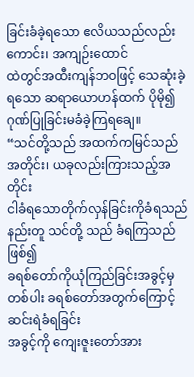ခြင်းခံခဲ့ရသော ဧလိယသည်လည်းကောင်း၊ အကျဉ်းထောင်
ထဲတွင်အထီးကျန်ဘဝဖြင့် သေဆုံးခဲ့ရသော ဆရာယောဟန်ထက် ပိုမို၍ဂုဏ်ပြုခြင်းမခံခဲ့ကြရချေ။
“သင်တို့သည် အထက်ကမြင်သည်အတိုင်း၊ ယခုလည်းကြားသည့်အတိုင်း
ငါခံရသောတိုက်လှန်ခြင်းကိုခံရသည်နည်းတူ သင်တို့ သည် ခံရကြသည်ဖြစ်၍
ခရစ်တော်ကိုယုံကြည်ခြင်းအခွင့်မှတစ်ပါး ခရစ်တော်အတွက်ကြောင့် ဆင်းရဲခံရခြင်း
အခွင့်ကို ကျေးဇူးတော်အား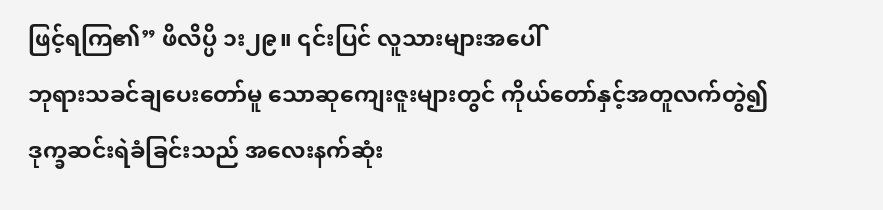ဖြင့်ရကြ၏” ဖိလိပ္ပိ ၁း၂၉။ ၎င်းပြင် လူသားများအပေါ်
ဘုရားသခင်ချပေးတော်မူ သောဆုကျေးဇူးများတွင် ကိုယ်တော်နှင့်အတူလက်တွဲ၍
ဒုက္ခဆင်းရဲခံခြင်းသည် အလေးနက်ဆုံး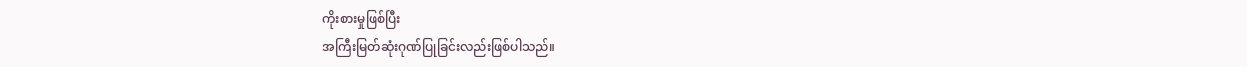ကိုးစားမှုဖြစ်ပြီး
အကြီးမြတ်ဆုံးဂုဏ်ပြုခြင်းလည်းဖြစ်ပါသည်။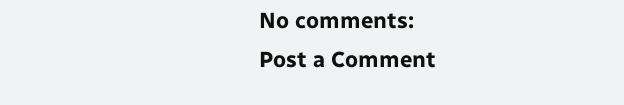No comments:
Post a Comment